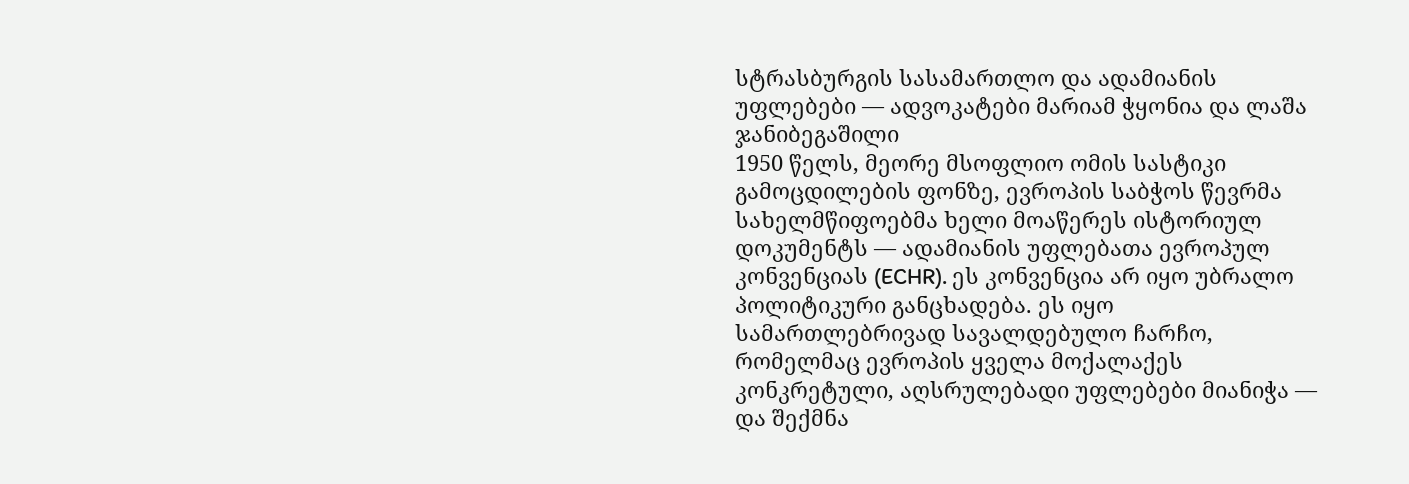სტრასბურგის სასამართლო და ადამიანის უფლებები — ადვოკატები მარიამ ჭყონია და ლაშა ჯანიბეგაშილი
1950 წელს, მეორე მსოფლიო ომის სასტიკი გამოცდილების ფონზე, ევროპის საბჭოს წევრმა სახელმწიფოებმა ხელი მოაწერეს ისტორიულ დოკუმენტს — ადამიანის უფლებათა ევროპულ კონვენციას (ECHR). ეს კონვენცია არ იყო უბრალო პოლიტიკური განცხადება. ეს იყო სამართლებრივად სავალდებულო ჩარჩო, რომელმაც ევროპის ყველა მოქალაქეს კონკრეტული, აღსრულებადი უფლებები მიანიჭა — და შექმნა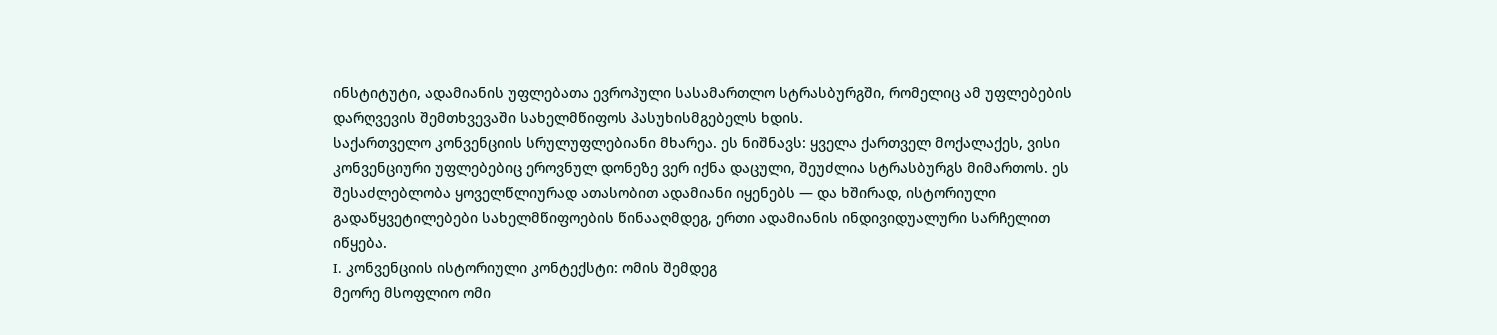ინსტიტუტი, ადამიანის უფლებათა ევროპული სასამართლო სტრასბურგში, რომელიც ამ უფლებების დარღვევის შემთხვევაში სახელმწიფოს პასუხისმგებელს ხდის.
საქართველო კონვენციის სრულუფლებიანი მხარეა. ეს ნიშნავს: ყველა ქართველ მოქალაქეს, ვისი კონვენციური უფლებებიც ეროვნულ დონეზე ვერ იქნა დაცული, შეუძლია სტრასბურგს მიმართოს. ეს შესაძლებლობა ყოველწლიურად ათასობით ადამიანი იყენებს — და ხშირად, ისტორიული გადაწყვეტილებები სახელმწიფოების წინააღმდეგ, ერთი ადამიანის ინდივიდუალური სარჩელით იწყება.
I. კონვენციის ისტორიული კონტექსტი: ომის შემდეგ
მეორე მსოფლიო ომი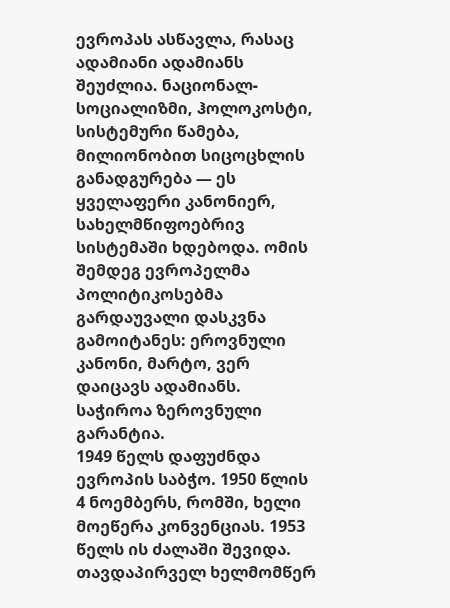ევროპას ასწავლა, რასაც ადამიანი ადამიანს შეუძლია. ნაციონალ-სოციალიზმი, ჰოლოკოსტი, სისტემური წამება, მილიონობით სიცოცხლის განადგურება — ეს ყველაფერი კანონიერ, სახელმწიფოებრივ სისტემაში ხდებოდა. ომის შემდეგ ევროპელმა პოლიტიკოსებმა გარდაუვალი დასკვნა გამოიტანეს: ეროვნული კანონი, მარტო, ვერ დაიცავს ადამიანს. საჭიროა ზეროვნული გარანტია.
1949 წელს დაფუძნდა ევროპის საბჭო. 1950 წლის 4 ნოემბერს, რომში, ხელი მოეწერა კონვენციას. 1953 წელს ის ძალაში შევიდა. თავდაპირველ ხელმომწერ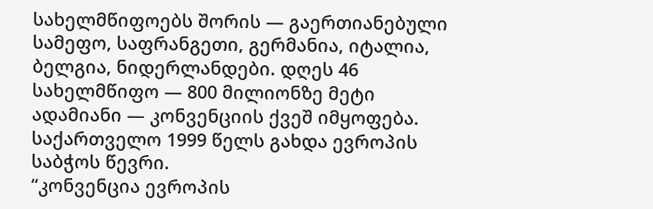სახელმწიფოებს შორის — გაერთიანებული სამეფო, საფრანგეთი, გერმანია, იტალია, ბელგია, ნიდერლანდები. დღეს 46 სახელმწიფო — 800 მილიონზე მეტი ადამიანი — კონვენციის ქვეშ იმყოფება. საქართველო 1999 წელს გახდა ევროპის საბჭოს წევრი.
“კონვენცია ევროპის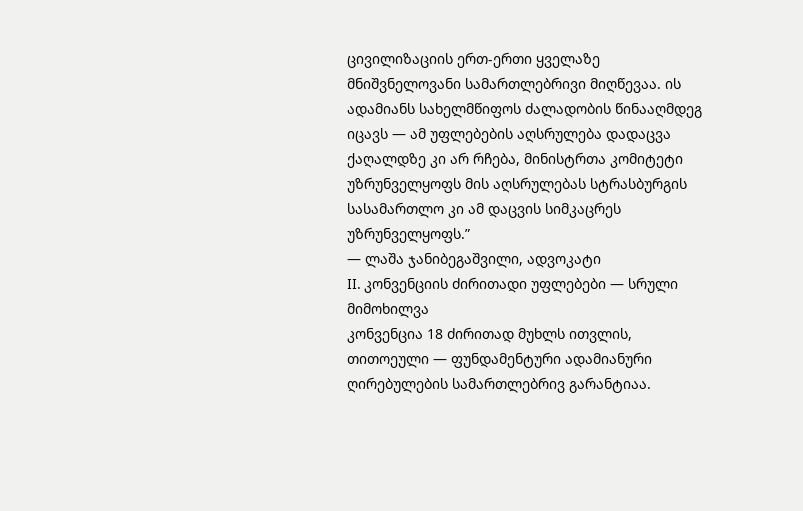ცივილიზაციის ერთ-ერთი ყველაზე მნიშვნელოვანი სამართლებრივი მიღწევაა. ის ადამიანს სახელმწიფოს ძალადობის წინააღმდეგ იცავს — ამ უფლებების აღსრულება დადაცვა ქაღალდზე კი არ რჩება, მინისტრთა კომიტეტი უზრუნველყოფს მის აღსრულებას სტრასბურგის სასამართლო კი ამ დაცვის სიმკაცრეს უზრუნველყოფს.”
— ლაშა ჯანიბეგაშვილი, ადვოკატი
II. კონვენციის ძირითადი უფლებები — სრული მიმოხილვა
კონვენცია 18 ძირითად მუხლს ითვლის, თითოეული — ფუნდამენტური ადამიანური ღირებულების სამართლებრივ გარანტიაა.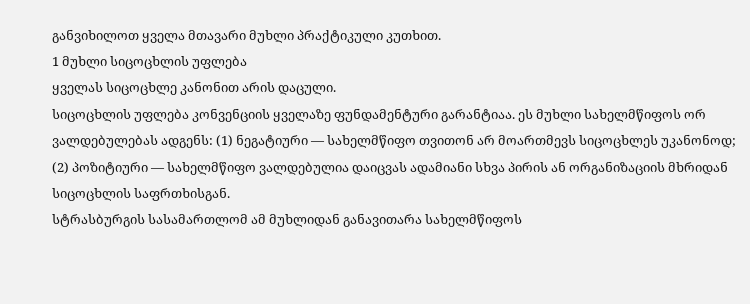განვიხილოთ ყველა მთავარი მუხლი პრაქტიკული კუთხით.
1 მუხლი სიცოცხლის უფლება
ყველას სიცოცხლე კანონით არის დაცული.
სიცოცხლის უფლება კონვენციის ყველაზე ფუნდამენტური გარანტიაა. ეს მუხლი სახელმწიფოს ორ ვალდებულებას ადგენს: (1) ნეგატიური — სახელმწიფო თვითონ არ მოართმევს სიცოცხლეს უკანონოდ; (2) პოზიტიური — სახელმწიფო ვალდებულია დაიცვას ადამიანი სხვა პირის ან ორგანიზაციის მხრიდან სიცოცხლის საფრთხისგან.
სტრასბურგის სასამართლომ ამ მუხლიდან განავითარა სახელმწიფოს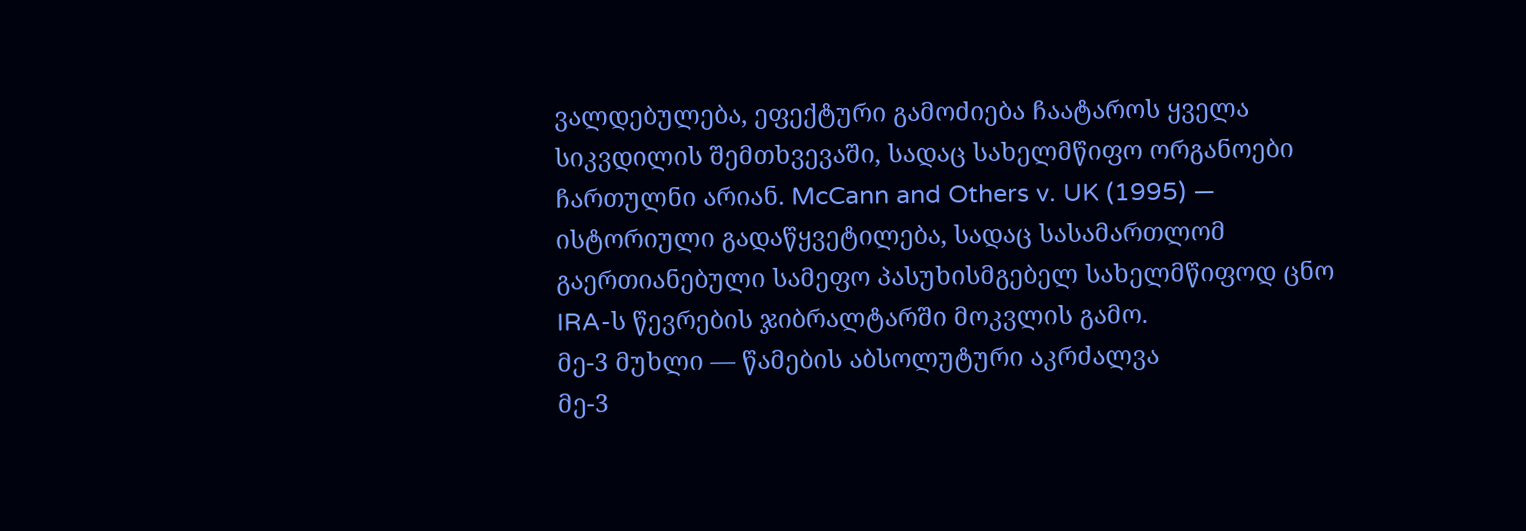ვალდებულება, ეფექტური გამოძიება ჩაატაროს ყველა სიკვდილის შემთხვევაში, სადაც სახელმწიფო ორგანოები ჩართულნი არიან. McCann and Others v. UK (1995) — ისტორიული გადაწყვეტილება, სადაც სასამართლომ გაერთიანებული სამეფო პასუხისმგებელ სახელმწიფოდ ცნო IRA-ს წევრების ჯიბრალტარში მოკვლის გამო.
მე-3 მუხლი — წამების აბსოლუტური აკრძალვა
მე-3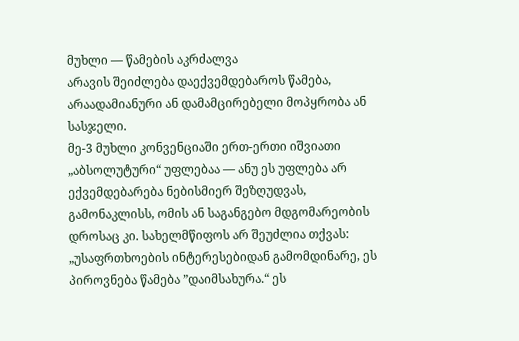მუხლი — წამების აკრძალვა
არავის შეიძლება დაექვემდებაროს წამება, არაადამიანური ან დამამცირებელი მოპყრობა ან სასჯელი.
მე-3 მუხლი კონვენციაში ერთ-ერთი იშვიათი „აბსოლუტური“ უფლებაა — ანუ ეს უფლება არ ექვემდებარება ნებისმიერ შეზღუდვას, გამონაკლისს, ომის ან საგანგებო მდგომარეობის დროსაც კი. სახელმწიფოს არ შეუძლია თქვას: „უსაფრთხოების ინტერესებიდან გამომდინარე, ეს პიროვნება წამება ”დაიმსახურა.“ ეს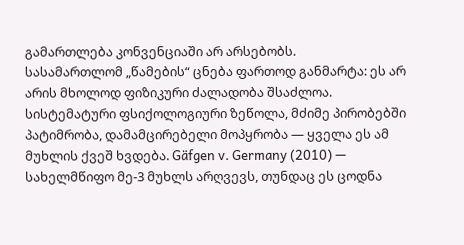გამართლება კონვენციაში არ არსებობს.
სასამართლომ „წამების“ ცნება ფართოდ განმარტა: ეს არ არის მხოლოდ ფიზიკური ძალადობა შსაძლოა. სისტემატური ფსიქოლოგიური ზეწოლა, მძიმე პირობებში პატიმრობა, დამამცირებელი მოპყრობა — ყველა ეს ამ მუხლის ქვეშ ხვდება. Gäfgen v. Germany (2010) — სახელმწიფო მე-3 მუხლს არღვევს, თუნდაც ეს ცოდნა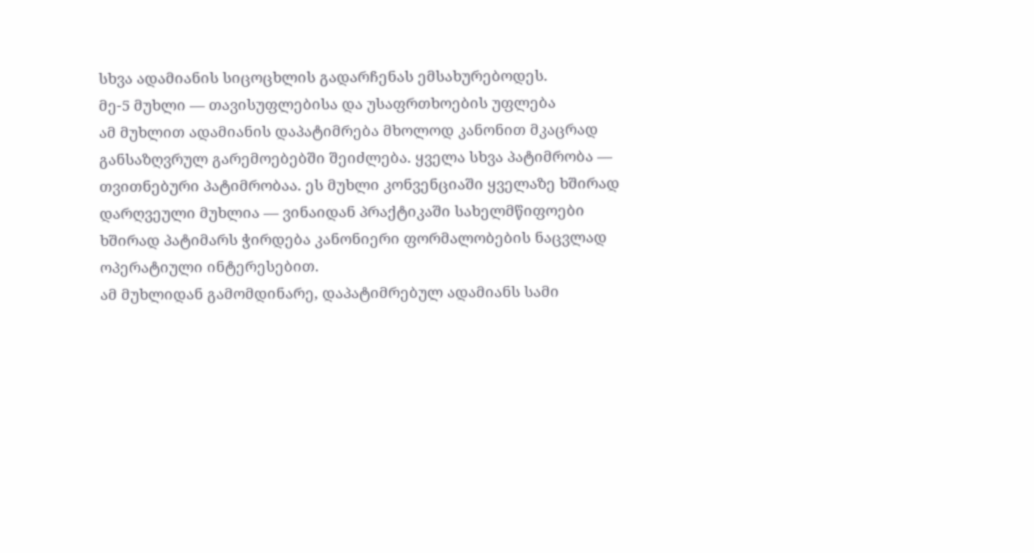სხვა ადამიანის სიცოცხლის გადარჩენას ემსახურებოდეს.
მე-5 მუხლი — თავისუფლებისა და უსაფრთხოების უფლება
ამ მუხლით ადამიანის დაპატიმრება მხოლოდ კანონით მკაცრად განსაზღვრულ გარემოებებში შეიძლება. ყველა სხვა პატიმრობა — თვითნებური პატიმრობაა. ეს მუხლი კონვენციაში ყველაზე ხშირად დარღვეული მუხლია — ვინაიდან პრაქტიკაში სახელმწიფოები ხშირად პატიმარს ჭირდება კანონიერი ფორმალობების ნაცვლად ოპერატიული ინტერესებით.
ამ მუხლიდან გამომდინარე, დაპატიმრებულ ადამიანს სამი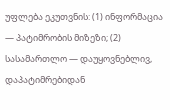უფლება ეკუთვნის: (1) ინფორმაცია — პატიმრობის მიზეზი; (2) სასამართლო — დაუყოვნებლივ, დაპატიმრებიდან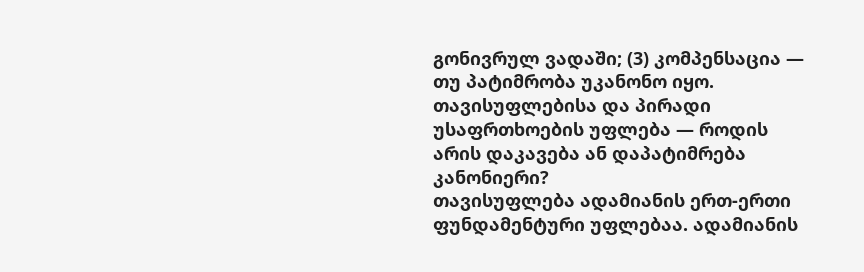გონივრულ ვადაში; (3) კომპენსაცია — თუ პატიმრობა უკანონო იყო.
თავისუფლებისა და პირადი უსაფრთხოების უფლება — როდის არის დაკავება ან დაპატიმრება კანონიერი?
თავისუფლება ადამიანის ერთ-ერთი ფუნდამენტური უფლებაა. ადამიანის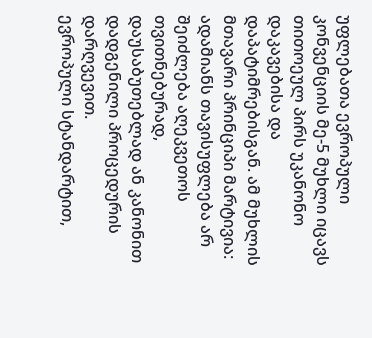უფლებათა ევროპული კონვენციის მე-5 მუხლი იცავს თითოეულ პირს უკანონო დაკავებისა და დაპატიმრებისგან. ამ მუხლის მთავარი პრინციპი მარტივია: ადამიანს თავისუფლება არ შეიძლება აღეკვეთოს თვითნებურად, დაუსაბუთებლად ან კანონით დადგენილი პროცედურის დარღვევით.
ევროპული სტანდარტით,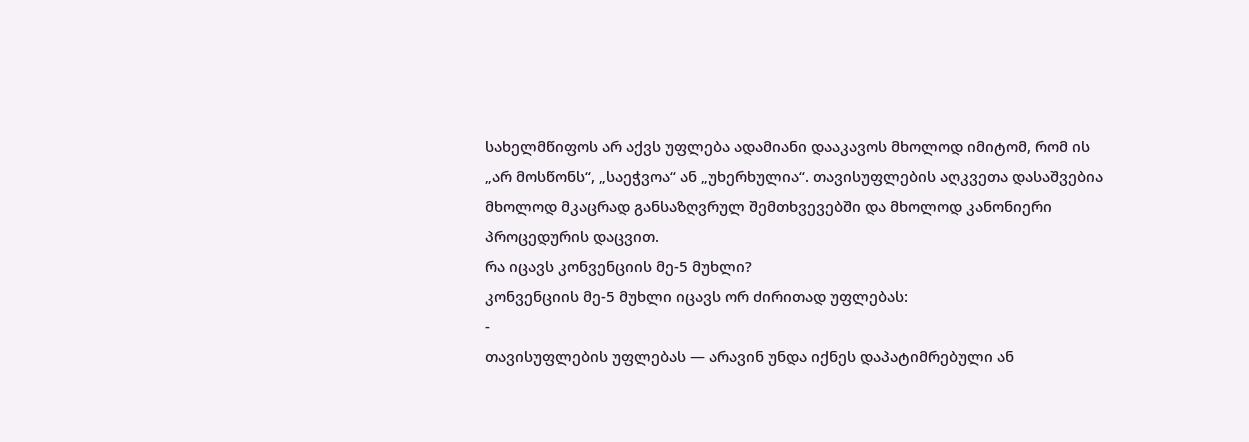სახელმწიფოს არ აქვს უფლება ადამიანი დააკავოს მხოლოდ იმიტომ, რომ ის „არ მოსწონს“, „საეჭვოა“ ან „უხერხულია“. თავისუფლების აღკვეთა დასაშვებია მხოლოდ მკაცრად განსაზღვრულ შემთხვევებში და მხოლოდ კანონიერი პროცედურის დაცვით.
რა იცავს კონვენციის მე-5 მუხლი?
კონვენციის მე-5 მუხლი იცავს ორ ძირითად უფლებას:
-
თავისუფლების უფლებას — არავინ უნდა იქნეს დაპატიმრებული ან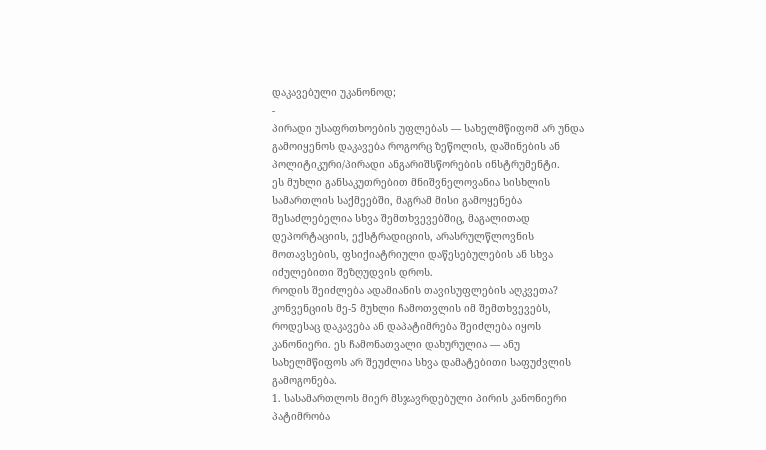დაკავებული უკანონოდ;
-
პირადი უსაფრთხოების უფლებას — სახელმწიფომ არ უნდა გამოიყენოს დაკავება როგორც ზეწოლის, დაშინების ან პოლიტიკური/პირადი ანგარიშსწორების ინსტრუმენტი.
ეს მუხლი განსაკუთრებით მნიშვნელოვანია სისხლის სამართლის საქმეებში, მაგრამ მისი გამოყენება შესაძლებელია სხვა შემთხვევებშიც, მაგალითად დეპორტაციის, ექსტრადიციის, არასრულწლოვნის მოთავსების, ფსიქიატრიული დაწესებულების ან სხვა იძულებითი შეზღუდვის დროს.
როდის შეიძლება ადამიანის თავისუფლების აღკვეთა?
კონვენციის მე-5 მუხლი ჩამოთვლის იმ შემთხვევებს, როდესაც დაკავება ან დაპატიმრება შეიძლება იყოს კანონიერი. ეს ჩამონათვალი დახურულია — ანუ სახელმწიფოს არ შეუძლია სხვა დამატებითი საფუძვლის გამოგონება.
1. სასამართლოს მიერ მსჯავრდებული პირის კანონიერი პატიმრობა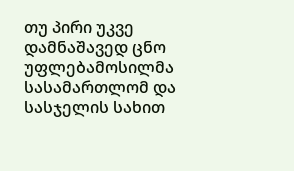თუ პირი უკვე დამნაშავედ ცნო უფლებამოსილმა სასამართლომ და სასჯელის სახით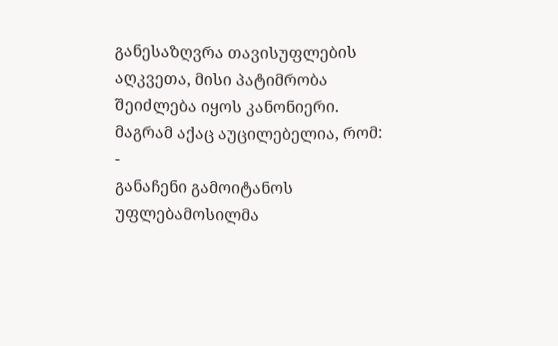განესაზღვრა თავისუფლების აღკვეთა, მისი პატიმრობა შეიძლება იყოს კანონიერი.
მაგრამ აქაც აუცილებელია, რომ:
-
განაჩენი გამოიტანოს უფლებამოსილმა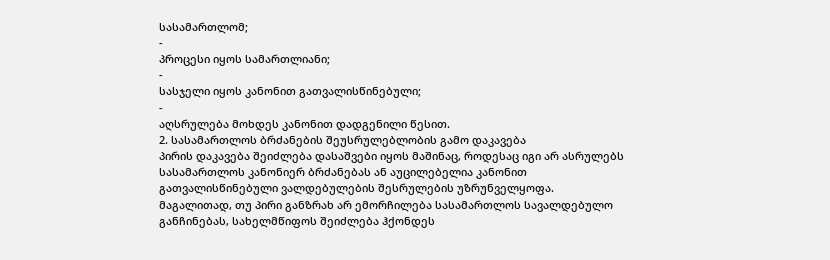სასამართლომ;
-
პროცესი იყოს სამართლიანი;
-
სასჯელი იყოს კანონით გათვალისწინებული;
-
აღსრულება მოხდეს კანონით დადგენილი წესით.
2. სასამართლოს ბრძანების შეუსრულებლობის გამო დაკავება
პირის დაკავება შეიძლება დასაშვები იყოს მაშინაც, როდესაც იგი არ ასრულებს სასამართლოს კანონიერ ბრძანებას ან აუცილებელია კანონით გათვალისწინებული ვალდებულების შესრულების უზრუნველყოფა.
მაგალითად, თუ პირი განზრახ არ ემორჩილება სასამართლოს სავალდებულო განჩინებას, სახელმწიფოს შეიძლება ჰქონდეს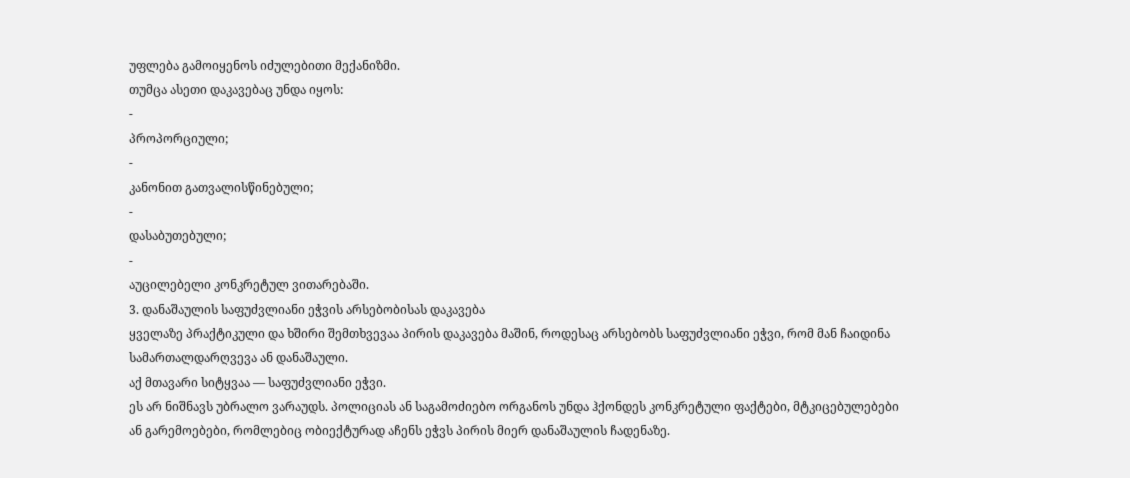უფლება გამოიყენოს იძულებითი მექანიზმი.
თუმცა ასეთი დაკავებაც უნდა იყოს:
-
პროპორციული;
-
კანონით გათვალისწინებული;
-
დასაბუთებული;
-
აუცილებელი კონკრეტულ ვითარებაში.
3. დანაშაულის საფუძვლიანი ეჭვის არსებობისას დაკავება
ყველაზე პრაქტიკული და ხშირი შემთხვევაა პირის დაკავება მაშინ, როდესაც არსებობს საფუძვლიანი ეჭვი, რომ მან ჩაიდინა სამართალდარღვევა ან დანაშაული.
აქ მთავარი სიტყვაა — საფუძვლიანი ეჭვი.
ეს არ ნიშნავს უბრალო ვარაუდს. პოლიციას ან საგამოძიებო ორგანოს უნდა ჰქონდეს კონკრეტული ფაქტები, მტკიცებულებები ან გარემოებები, რომლებიც ობიექტურად აჩენს ეჭვს პირის მიერ დანაშაულის ჩადენაზე.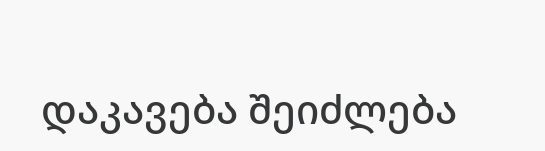დაკავება შეიძლება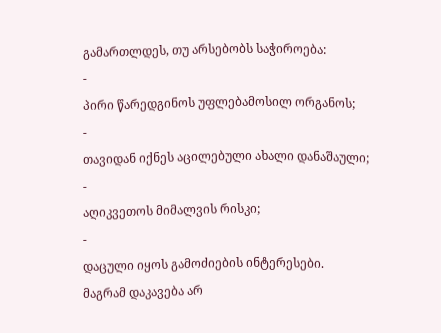გამართლდეს, თუ არსებობს საჭიროება:
-
პირი წარედგინოს უფლებამოსილ ორგანოს;
-
თავიდან იქნეს აცილებული ახალი დანაშაული;
-
აღიკვეთოს მიმალვის რისკი;
-
დაცული იყოს გამოძიების ინტერესები.
მაგრამ დაკავება არ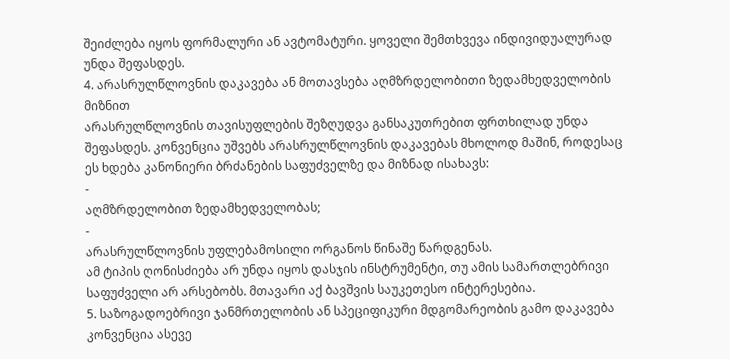შეიძლება იყოს ფორმალური ან ავტომატური. ყოველი შემთხვევა ინდივიდუალურად უნდა შეფასდეს.
4. არასრულწლოვნის დაკავება ან მოთავსება აღმზრდელობითი ზედამხედველობის მიზნით
არასრულწლოვნის თავისუფლების შეზღუდვა განსაკუთრებით ფრთხილად უნდა შეფასდეს. კონვენცია უშვებს არასრულწლოვნის დაკავებას მხოლოდ მაშინ, როდესაც ეს ხდება კანონიერი ბრძანების საფუძველზე და მიზნად ისახავს:
-
აღმზრდელობით ზედამხედველობას;
-
არასრულწლოვნის უფლებამოსილი ორგანოს წინაშე წარდგენას.
ამ ტიპის ღონისძიება არ უნდა იყოს დასჯის ინსტრუმენტი, თუ ამის სამართლებრივი საფუძველი არ არსებობს. მთავარი აქ ბავშვის საუკეთესო ინტერესებია.
5. საზოგადოებრივი ჯანმრთელობის ან სპეციფიკური მდგომარეობის გამო დაკავება
კონვენცია ასევე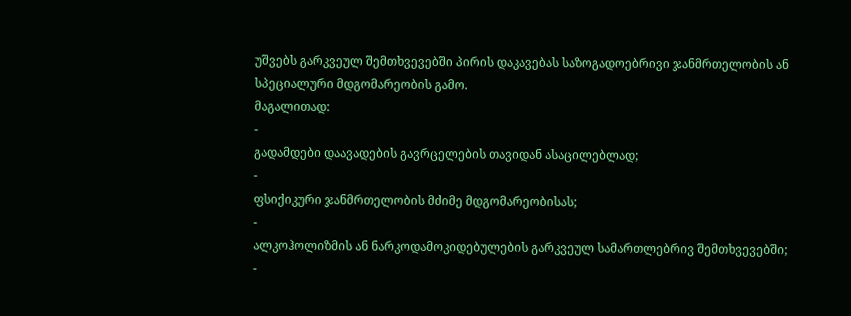უშვებს გარკვეულ შემთხვევებში პირის დაკავებას საზოგადოებრივი ჯანმრთელობის ან სპეციალური მდგომარეობის გამო.
მაგალითად:
-
გადამდები დაავადების გავრცელების თავიდან ასაცილებლად;
-
ფსიქიკური ჯანმრთელობის მძიმე მდგომარეობისას;
-
ალკოჰოლიზმის ან ნარკოდამოკიდებულების გარკვეულ სამართლებრივ შემთხვევებში;
-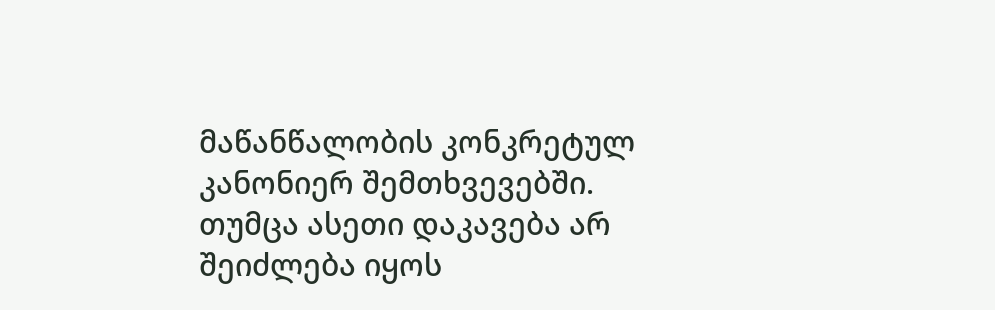მაწანწალობის კონკრეტულ კანონიერ შემთხვევებში.
თუმცა ასეთი დაკავება არ შეიძლება იყოს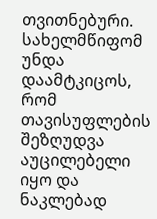თვითნებური. სახელმწიფომ უნდა დაამტკიცოს, რომ თავისუფლების შეზღუდვა აუცილებელი იყო და ნაკლებად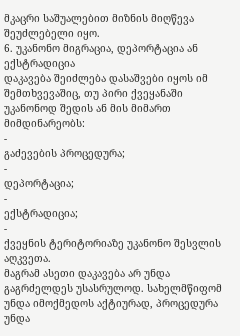მკაცრი საშუალებით მიზნის მიღწევა შეუძლებელი იყო.
6. უკანონო მიგრაცია, დეპორტაცია ან ექსტრადიცია
დაკავება შეიძლება დასაშვები იყოს იმ შემთხვევაშიც, თუ პირი ქვეყანაში უკანონოდ შედის ან მის მიმართ მიმდინარეობს:
-
გაძევების პროცედურა;
-
დეპორტაცია;
-
ექსტრადიცია;
-
ქვეყნის ტერიტორიაზე უკანონო შესვლის აღკვეთა.
მაგრამ ასეთი დაკავება არ უნდა გაგრძელდეს უსასრულოდ. სახელმწიფომ უნდა იმოქმედოს აქტიურად, პროცედურა უნდა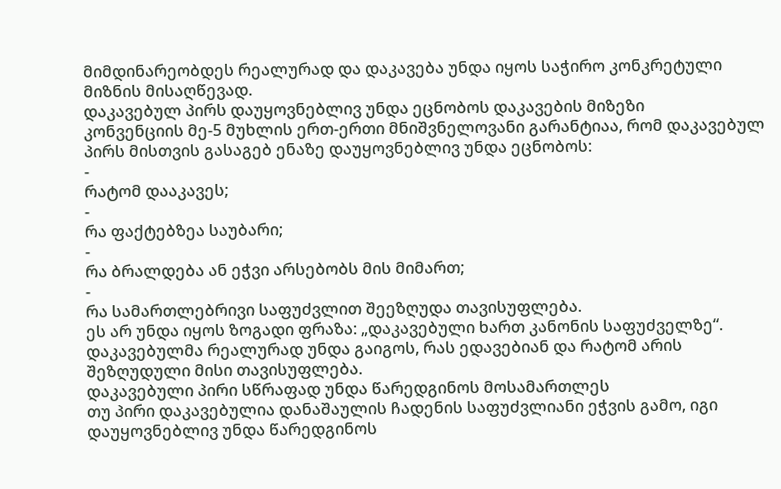მიმდინარეობდეს რეალურად და დაკავება უნდა იყოს საჭირო კონკრეტული მიზნის მისაღწევად.
დაკავებულ პირს დაუყოვნებლივ უნდა ეცნობოს დაკავების მიზეზი
კონვენციის მე-5 მუხლის ერთ-ერთი მნიშვნელოვანი გარანტიაა, რომ დაკავებულ პირს მისთვის გასაგებ ენაზე დაუყოვნებლივ უნდა ეცნობოს:
-
რატომ დააკავეს;
-
რა ფაქტებზეა საუბარი;
-
რა ბრალდება ან ეჭვი არსებობს მის მიმართ;
-
რა სამართლებრივი საფუძვლით შეეზღუდა თავისუფლება.
ეს არ უნდა იყოს ზოგადი ფრაზა: „დაკავებული ხართ კანონის საფუძველზე“. დაკავებულმა რეალურად უნდა გაიგოს, რას ედავებიან და რატომ არის შეზღუდული მისი თავისუფლება.
დაკავებული პირი სწრაფად უნდა წარედგინოს მოსამართლეს
თუ პირი დაკავებულია დანაშაულის ჩადენის საფუძვლიანი ეჭვის გამო, იგი დაუყოვნებლივ უნდა წარედგინოს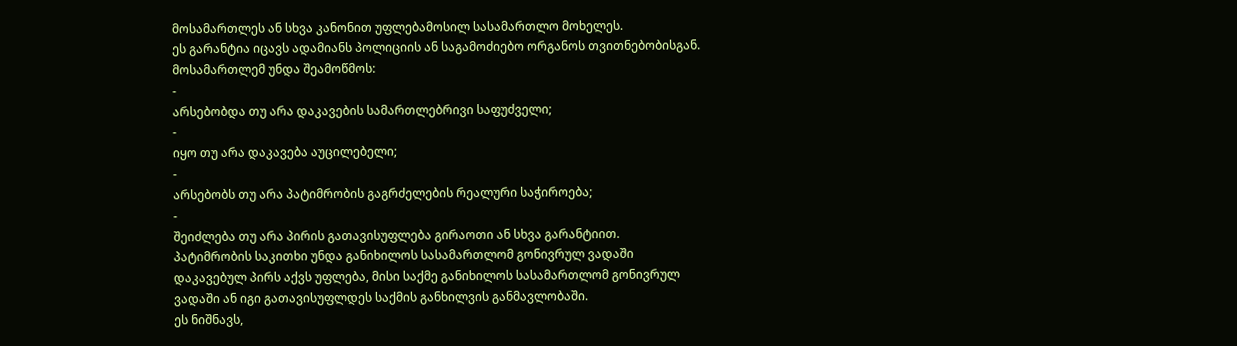მოსამართლეს ან სხვა კანონით უფლებამოსილ სასამართლო მოხელეს.
ეს გარანტია იცავს ადამიანს პოლიციის ან საგამოძიებო ორგანოს თვითნებობისგან.
მოსამართლემ უნდა შეამოწმოს:
-
არსებობდა თუ არა დაკავების სამართლებრივი საფუძველი;
-
იყო თუ არა დაკავება აუცილებელი;
-
არსებობს თუ არა პატიმრობის გაგრძელების რეალური საჭიროება;
-
შეიძლება თუ არა პირის გათავისუფლება გირაოთი ან სხვა გარანტიით.
პატიმრობის საკითხი უნდა განიხილოს სასამართლომ გონივრულ ვადაში
დაკავებულ პირს აქვს უფლება, მისი საქმე განიხილოს სასამართლომ გონივრულ ვადაში ან იგი გათავისუფლდეს საქმის განხილვის განმავლობაში.
ეს ნიშნავს,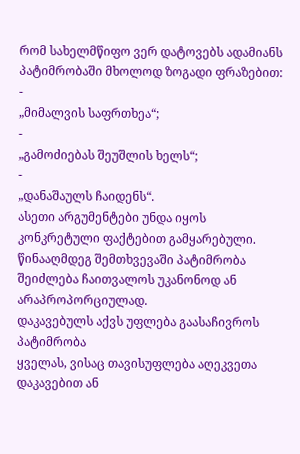რომ სახელმწიფო ვერ დატოვებს ადამიანს პატიმრობაში მხოლოდ ზოგადი ფრაზებით:
-
„მიმალვის საფრთხეა“;
-
„გამოძიებას შეუშლის ხელს“;
-
„დანაშაულს ჩაიდენს“.
ასეთი არგუმენტები უნდა იყოს კონკრეტული ფაქტებით გამყარებული. წინააღმდეგ შემთხვევაში პატიმრობა შეიძლება ჩაითვალოს უკანონოდ ან არაპროპორციულად.
დაკავებულს აქვს უფლება გაასაჩივროს პატიმრობა
ყველას, ვისაც თავისუფლება აღეკვეთა დაკავებით ან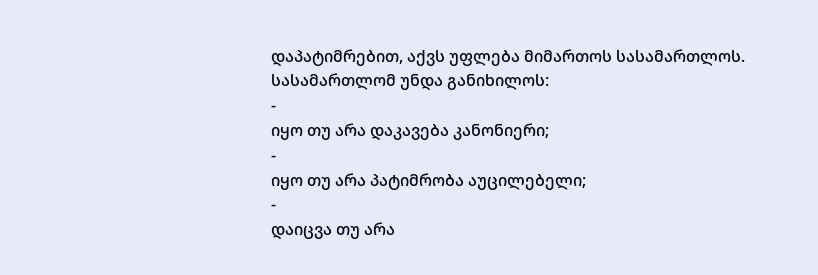დაპატიმრებით, აქვს უფლება მიმართოს სასამართლოს.
სასამართლომ უნდა განიხილოს:
-
იყო თუ არა დაკავება კანონიერი;
-
იყო თუ არა პატიმრობა აუცილებელი;
-
დაიცვა თუ არა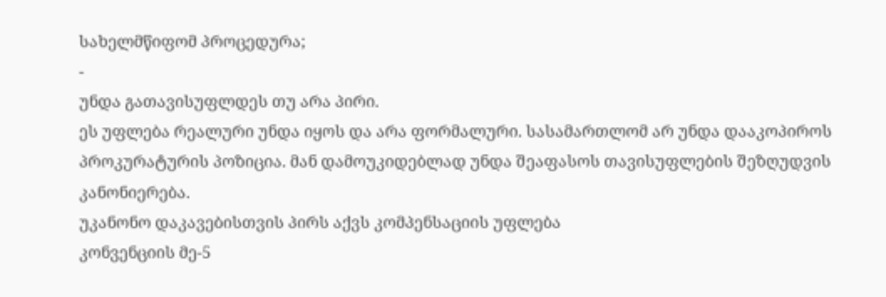სახელმწიფომ პროცედურა;
-
უნდა გათავისუფლდეს თუ არა პირი.
ეს უფლება რეალური უნდა იყოს და არა ფორმალური. სასამართლომ არ უნდა დააკოპიროს პროკურატურის პოზიცია. მან დამოუკიდებლად უნდა შეაფასოს თავისუფლების შეზღუდვის კანონიერება.
უკანონო დაკავებისთვის პირს აქვს კომპენსაციის უფლება
კონვენციის მე-5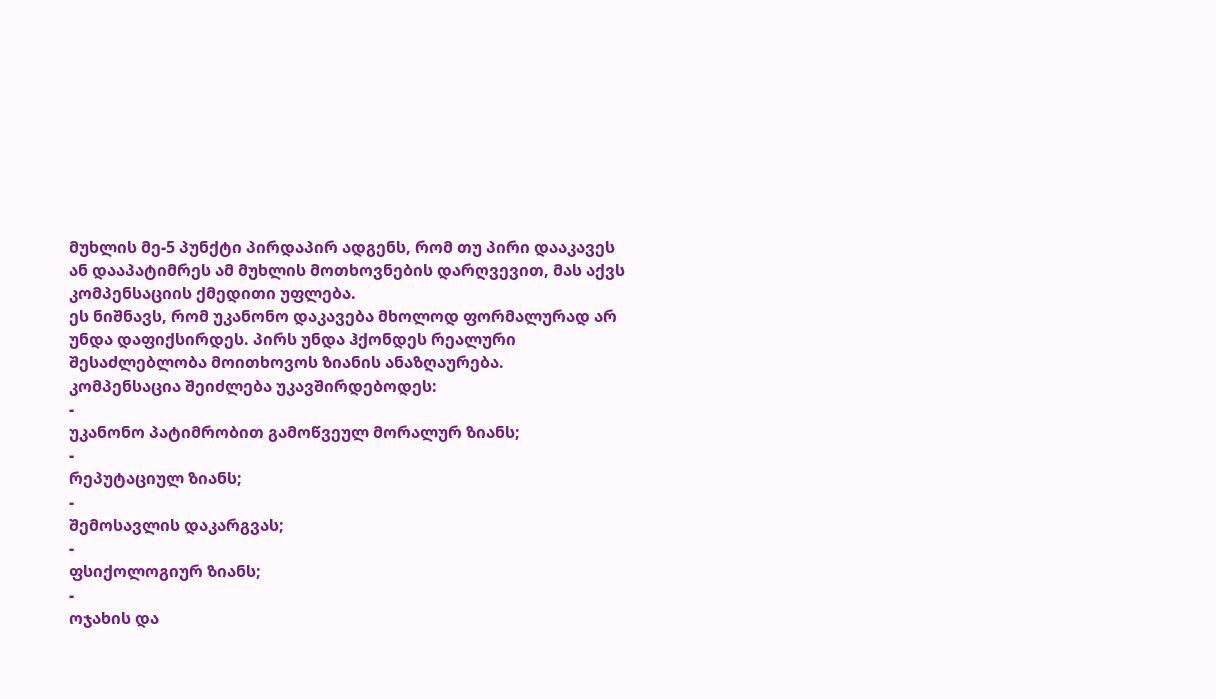მუხლის მე-5 პუნქტი პირდაპირ ადგენს, რომ თუ პირი დააკავეს ან დააპატიმრეს ამ მუხლის მოთხოვნების დარღვევით, მას აქვს კომპენსაციის ქმედითი უფლება.
ეს ნიშნავს, რომ უკანონო დაკავება მხოლოდ ფორმალურად არ უნდა დაფიქსირდეს. პირს უნდა ჰქონდეს რეალური შესაძლებლობა მოითხოვოს ზიანის ანაზღაურება.
კომპენსაცია შეიძლება უკავშირდებოდეს:
-
უკანონო პატიმრობით გამოწვეულ მორალურ ზიანს;
-
რეპუტაციულ ზიანს;
-
შემოსავლის დაკარგვას;
-
ფსიქოლოგიურ ზიანს;
-
ოჯახის და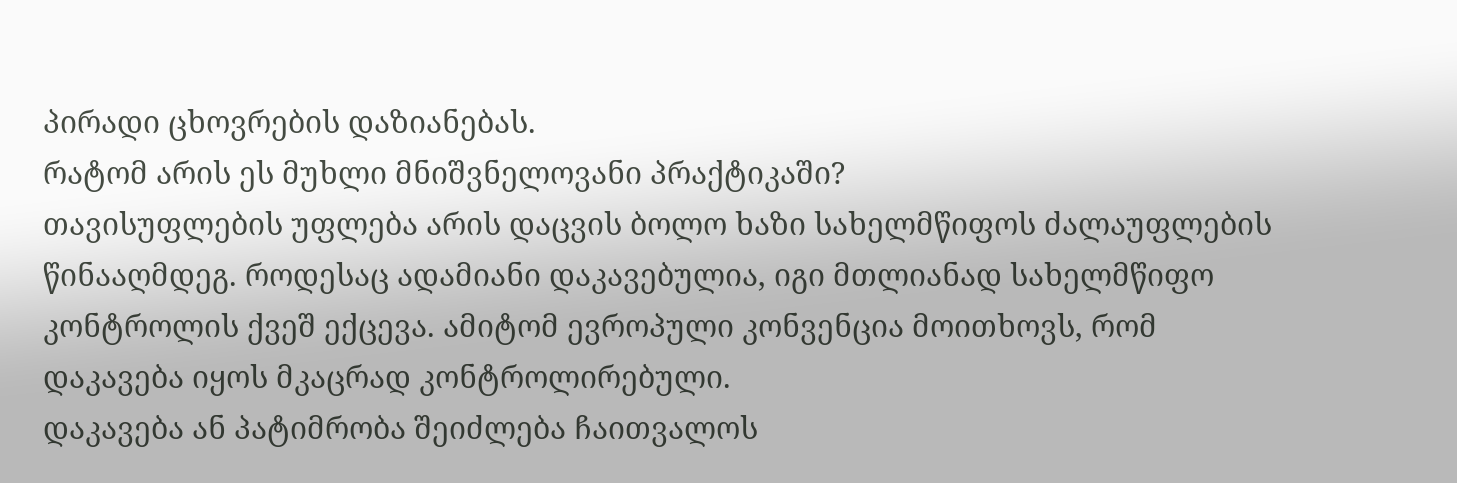პირადი ცხოვრების დაზიანებას.
რატომ არის ეს მუხლი მნიშვნელოვანი პრაქტიკაში?
თავისუფლების უფლება არის დაცვის ბოლო ხაზი სახელმწიფოს ძალაუფლების წინააღმდეგ. როდესაც ადამიანი დაკავებულია, იგი მთლიანად სახელმწიფო კონტროლის ქვეშ ექცევა. ამიტომ ევროპული კონვენცია მოითხოვს, რომ დაკავება იყოს მკაცრად კონტროლირებული.
დაკავება ან პატიმრობა შეიძლება ჩაითვალოს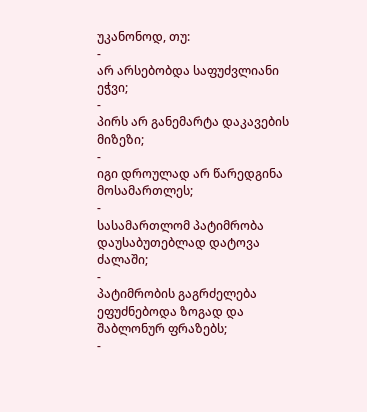უკანონოდ, თუ:
-
არ არსებობდა საფუძვლიანი ეჭვი;
-
პირს არ განემარტა დაკავების მიზეზი;
-
იგი დროულად არ წარედგინა მოსამართლეს;
-
სასამართლომ პატიმრობა დაუსაბუთებლად დატოვა ძალაში;
-
პატიმრობის გაგრძელება ეფუძნებოდა ზოგად და შაბლონურ ფრაზებს;
-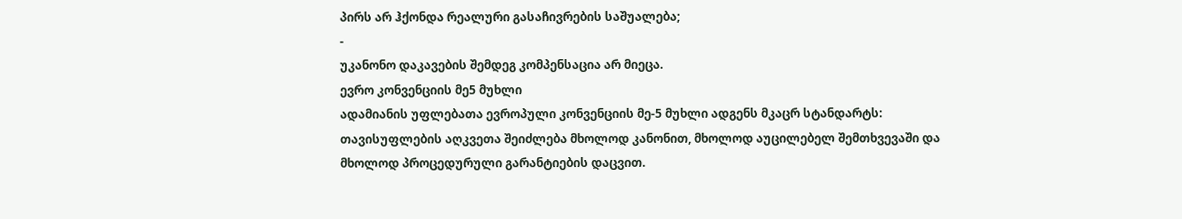პირს არ ჰქონდა რეალური გასაჩივრების საშუალება;
-
უკანონო დაკავების შემდეგ კომპენსაცია არ მიეცა.
ევრო კონვენციის მე5 მუხლი
ადამიანის უფლებათა ევროპული კონვენციის მე-5 მუხლი ადგენს მკაცრ სტანდარტს: თავისუფლების აღკვეთა შეიძლება მხოლოდ კანონით, მხოლოდ აუცილებელ შემთხვევაში და მხოლოდ პროცედურული გარანტიების დაცვით.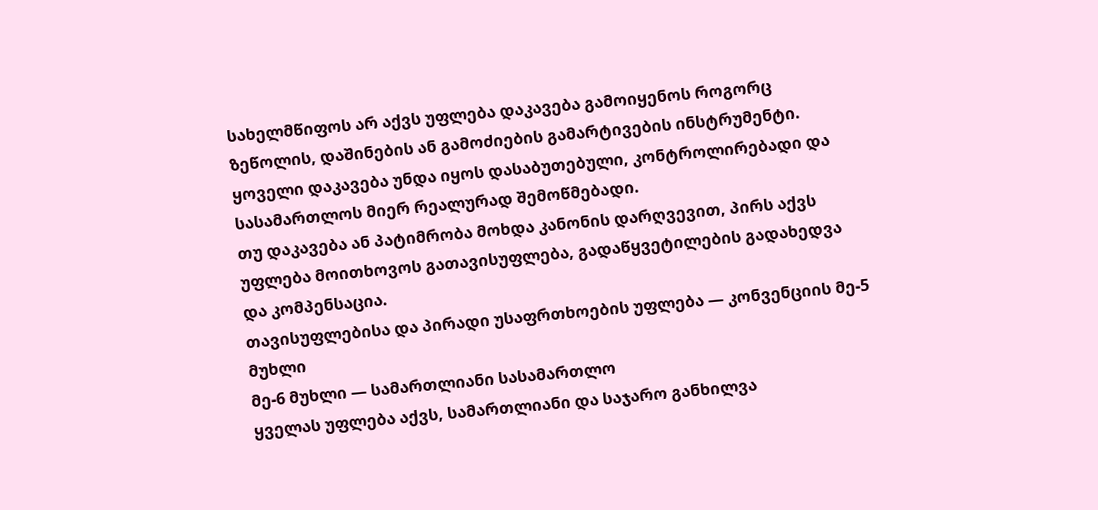სახელმწიფოს არ აქვს უფლება დაკავება გამოიყენოს როგორც ზეწოლის, დაშინების ან გამოძიების გამარტივების ინსტრუმენტი. ყოველი დაკავება უნდა იყოს დასაბუთებული, კონტროლირებადი და სასამართლოს მიერ რეალურად შემოწმებადი.
თუ დაკავება ან პატიმრობა მოხდა კანონის დარღვევით, პირს აქვს უფლება მოითხოვოს გათავისუფლება, გადაწყვეტილების გადახედვა და კომპენსაცია.
თავისუფლებისა და პირადი უსაფრთხოების უფლება — კონვენციის მე-5 მუხლი
მე-6 მუხლი — სამართლიანი სასამართლო
ყველას უფლება აქვს, სამართლიანი და საჯარო განხილვა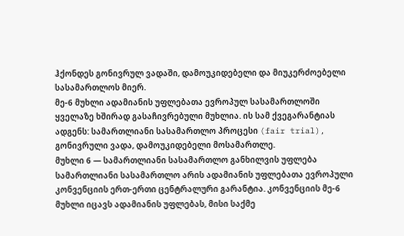ჰქონდეს გონივრულ ვადაში, დამოუკიდებელი და მიუკერძოებელი სასამართლოს მიერ.
მე-6 მუხლი ადამიანის უფლებათა ევროპულ სასამართლოში ყველაზე ხშირად გასაჩივრებული მუხლია. ის სამ ქვეგარანტიას ადგენს: სამართლიანი სასამართლო პროცესი (fair trial), გონივრული ვადა, დამოუკიდებელი მოსამართლე.
მუხლი 6 — სამართლიანი სასამართლო განხილვის უფლება
სამართლიანი სასამართლო არის ადამიანის უფლებათა ევროპული კონვენციის ერთ-ერთი ცენტრალური გარანტია. კონვენციის მე-6 მუხლი იცავს ადამიანის უფლებას, მისი საქმე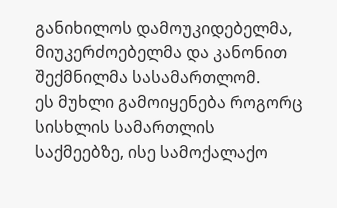განიხილოს დამოუკიდებელმა, მიუკერძოებელმა და კანონით შექმნილმა სასამართლომ.
ეს მუხლი გამოიყენება როგორც სისხლის სამართლის საქმეებზე, ისე სამოქალაქო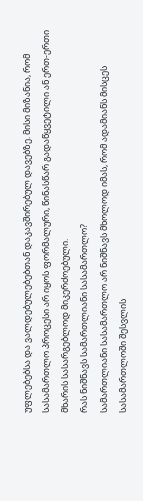უფლებებსა და ვალდებულებებთან დაკავშირებულ დავებზე. მისი მიზანია, რომ სასამართლო პროცესი არ იყოს ფორმალური, წინასწარ გადაწყვეტილი ან ერთ-ერთი მხარის სასარგებლოდ მიკერძოებული.
რას ნიშნავს სამართლიანი სასამართლო?
სამართლიანი სასამართლო არ ნიშნავს მხოლოდ იმას, რომ ადამიანს მისცეს სასამართლოში შესვლის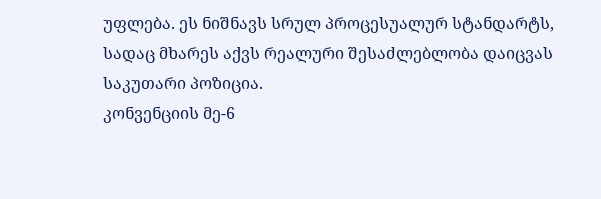უფლება. ეს ნიშნავს სრულ პროცესუალურ სტანდარტს, სადაც მხარეს აქვს რეალური შესაძლებლობა დაიცვას საკუთარი პოზიცია.
კონვენციის მე-6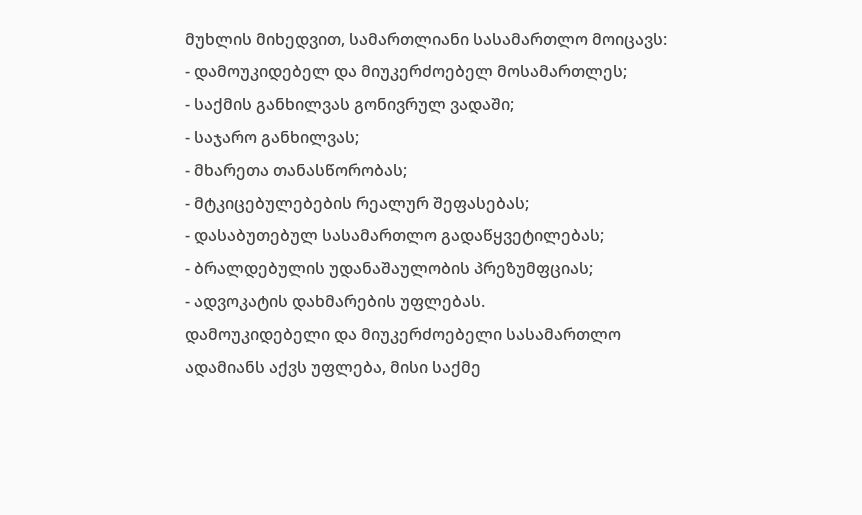მუხლის მიხედვით, სამართლიანი სასამართლო მოიცავს:
- დამოუკიდებელ და მიუკერძოებელ მოსამართლეს;
- საქმის განხილვას გონივრულ ვადაში;
- საჯარო განხილვას;
- მხარეთა თანასწორობას;
- მტკიცებულებების რეალურ შეფასებას;
- დასაბუთებულ სასამართლო გადაწყვეტილებას;
- ბრალდებულის უდანაშაულობის პრეზუმფციას;
- ადვოკატის დახმარების უფლებას.
დამოუკიდებელი და მიუკერძოებელი სასამართლო
ადამიანს აქვს უფლება, მისი საქმე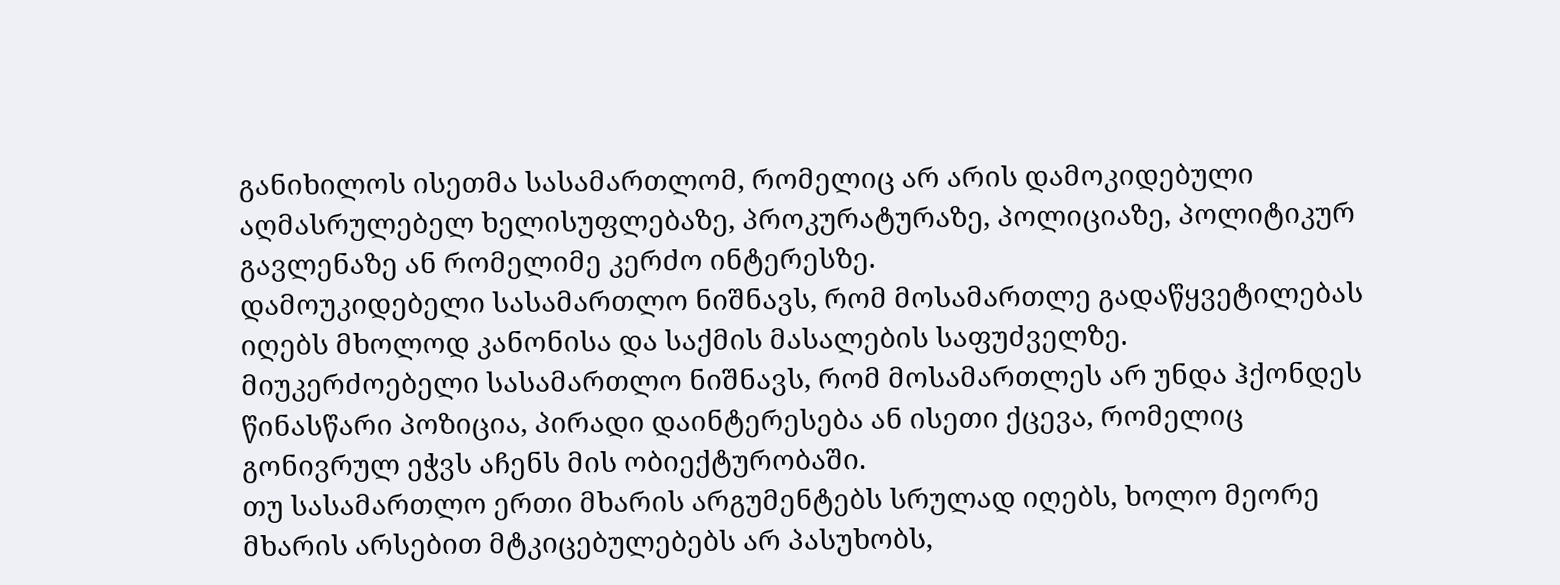განიხილოს ისეთმა სასამართლომ, რომელიც არ არის დამოკიდებული აღმასრულებელ ხელისუფლებაზე, პროკურატურაზე, პოლიციაზე, პოლიტიკურ გავლენაზე ან რომელიმე კერძო ინტერესზე.
დამოუკიდებელი სასამართლო ნიშნავს, რომ მოსამართლე გადაწყვეტილებას იღებს მხოლოდ კანონისა და საქმის მასალების საფუძველზე.
მიუკერძოებელი სასამართლო ნიშნავს, რომ მოსამართლეს არ უნდა ჰქონდეს წინასწარი პოზიცია, პირადი დაინტერესება ან ისეთი ქცევა, რომელიც გონივრულ ეჭვს აჩენს მის ობიექტურობაში.
თუ სასამართლო ერთი მხარის არგუმენტებს სრულად იღებს, ხოლო მეორე მხარის არსებით მტკიცებულებებს არ პასუხობს,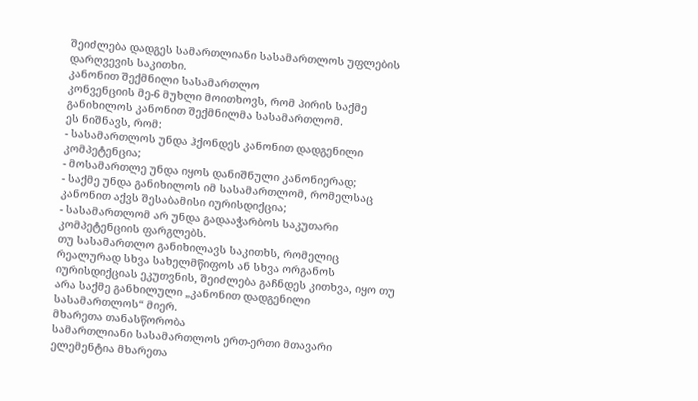შეიძლება დადგეს სამართლიანი სასამართლოს უფლების დარღვევის საკითხი.
კანონით შექმნილი სასამართლო
კონვენციის მე-6 მუხლი მოითხოვს, რომ პირის საქმე განიხილოს კანონით შექმნილმა სასამართლომ.
ეს ნიშნავს, რომ:
- სასამართლოს უნდა ჰქონდეს კანონით დადგენილი კომპეტენცია;
- მოსამართლე უნდა იყოს დანიშნული კანონიერად;
- საქმე უნდა განიხილოს იმ სასამართლომ, რომელსაც კანონით აქვს შესაბამისი იურისდიქცია;
- სასამართლომ არ უნდა გადააჭარბოს საკუთარი კომპეტენციის ფარგლებს.
თუ სასამართლო განიხილავს საკითხს, რომელიც რეალურად სხვა სახელმწიფოს ან სხვა ორგანოს იურისდიქციას ეკუთვნის, შეიძლება გაჩნდეს კითხვა, იყო თუ არა საქმე განხილული „კანონით დადგენილი სასამართლოს“ მიერ.
მხარეთა თანასწორობა
სამართლიანი სასამართლოს ერთ-ერთი მთავარი ელემენტია მხარეთა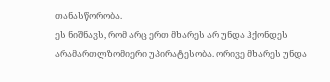თანასწორობა.
ეს ნიშნავს, რომ არც ერთ მხარეს არ უნდა ჰქონდეს არამართლზომიერი უპირატესობა. ორივე მხარეს უნდა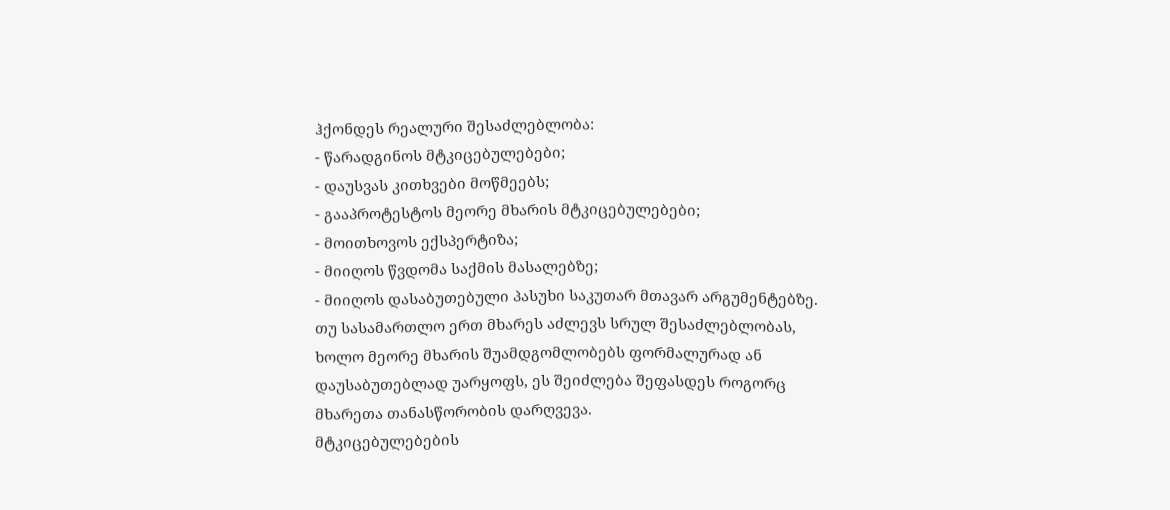ჰქონდეს რეალური შესაძლებლობა:
- წარადგინოს მტკიცებულებები;
- დაუსვას კითხვები მოწმეებს;
- გააპროტესტოს მეორე მხარის მტკიცებულებები;
- მოითხოვოს ექსპერტიზა;
- მიიღოს წვდომა საქმის მასალებზე;
- მიიღოს დასაბუთებული პასუხი საკუთარ მთავარ არგუმენტებზე.
თუ სასამართლო ერთ მხარეს აძლევს სრულ შესაძლებლობას, ხოლო მეორე მხარის შუამდგომლობებს ფორმალურად ან დაუსაბუთებლად უარყოფს, ეს შეიძლება შეფასდეს როგორც მხარეთა თანასწორობის დარღვევა.
მტკიცებულებების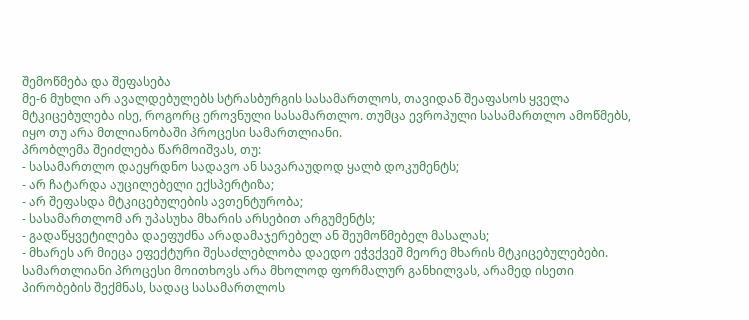შემოწმება და შეფასება
მე-6 მუხლი არ ავალდებულებს სტრასბურგის სასამართლოს, თავიდან შეაფასოს ყველა მტკიცებულება ისე, როგორც ეროვნული სასამართლო. თუმცა ევროპული სასამართლო ამოწმებს, იყო თუ არა მთლიანობაში პროცესი სამართლიანი.
პრობლემა შეიძლება წარმოიშვას, თუ:
- სასამართლო დაეყრდნო სადავო ან სავარაუდოდ ყალბ დოკუმენტს;
- არ ჩატარდა აუცილებელი ექსპერტიზა;
- არ შეფასდა მტკიცებულების ავთენტურობა;
- სასამართლომ არ უპასუხა მხარის არსებით არგუმენტს;
- გადაწყვეტილება დაეფუძნა არადამაჯერებელ ან შეუმოწმებელ მასალას;
- მხარეს არ მიეცა ეფექტური შესაძლებლობა დაედო ეჭვქვეშ მეორე მხარის მტკიცებულებები.
სამართლიანი პროცესი მოითხოვს არა მხოლოდ ფორმალურ განხილვას, არამედ ისეთი პირობების შექმნას, სადაც სასამართლოს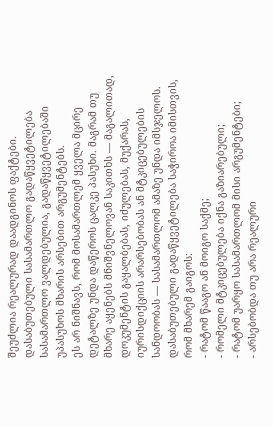შეუძლია რეალურად დაადგინოს ფაქტები.
დასაბუთებული სასამართლო გადაწყვეტილება
სასამართლო ვალდებულია, გადაწყვეტილებაში უპასუხოს მხარის არსებით არგუმენტებს.
ეს არ ნიშნავს, რომ მოსამართლემ ყველა მცირე დეტალზე უნდა დაწეროს ცალკე პასუხი. მაგრამ თუ მხარე აყენებს მნიშვნელოვან საკითხს — მაგალითად, დოკუმენტის გაყალბებას, იძულებას, მუქარას, იურისდიქციის არარსებობას ან მტკიცებულების სანდოობას — სასამართლომ ამაზე უნდა იმსჯელოს.
დასაბუთებული გადაწყვეტილება საჭიროა იმისთვის, რომ მხარემ გაიგოს:
- რატომ წააგო ან მოიგო საქმე;
- რომელი მტკიცებულება იქნა გაზიარებული;
- რატომ უარყო სასამართლომ მისი არგუმენტები;
- არსებობდა თუ არა რეალური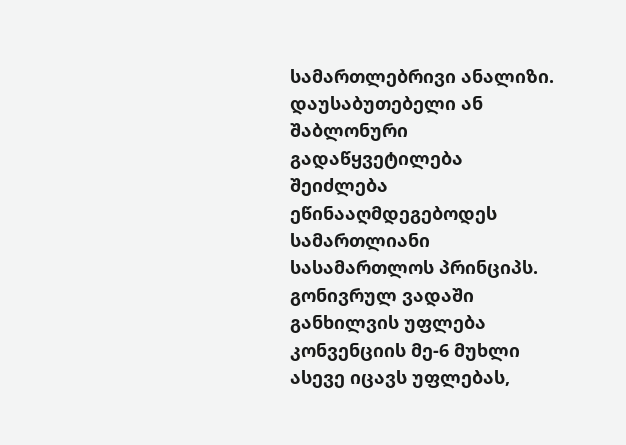სამართლებრივი ანალიზი.
დაუსაბუთებელი ან შაბლონური გადაწყვეტილება შეიძლება ეწინააღმდეგებოდეს სამართლიანი სასამართლოს პრინციპს.
გონივრულ ვადაში განხილვის უფლება
კონვენციის მე-6 მუხლი ასევე იცავს უფლებას,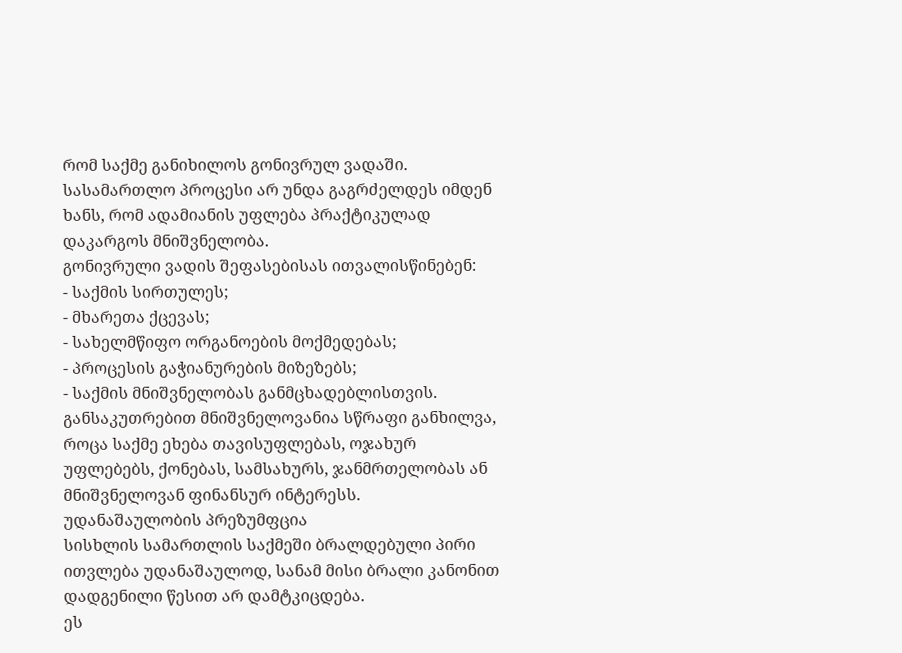რომ საქმე განიხილოს გონივრულ ვადაში.
სასამართლო პროცესი არ უნდა გაგრძელდეს იმდენ ხანს, რომ ადამიანის უფლება პრაქტიკულად დაკარგოს მნიშვნელობა.
გონივრული ვადის შეფასებისას ითვალისწინებენ:
- საქმის სირთულეს;
- მხარეთა ქცევას;
- სახელმწიფო ორგანოების მოქმედებას;
- პროცესის გაჭიანურების მიზეზებს;
- საქმის მნიშვნელობას განმცხადებლისთვის.
განსაკუთრებით მნიშვნელოვანია სწრაფი განხილვა, როცა საქმე ეხება თავისუფლებას, ოჯახურ უფლებებს, ქონებას, სამსახურს, ჯანმრთელობას ან მნიშვნელოვან ფინანსურ ინტერესს.
უდანაშაულობის პრეზუმფცია
სისხლის სამართლის საქმეში ბრალდებული პირი ითვლება უდანაშაულოდ, სანამ მისი ბრალი კანონით დადგენილი წესით არ დამტკიცდება.
ეს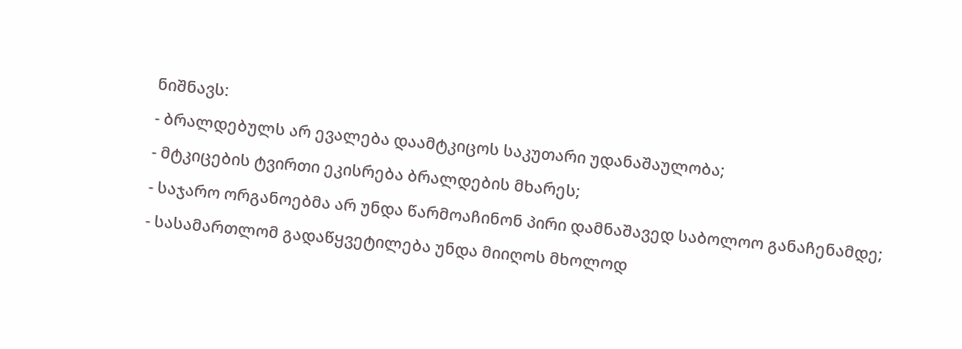ნიშნავს:
- ბრალდებულს არ ევალება დაამტკიცოს საკუთარი უდანაშაულობა;
- მტკიცების ტვირთი ეკისრება ბრალდების მხარეს;
- საჯარო ორგანოებმა არ უნდა წარმოაჩინონ პირი დამნაშავედ საბოლოო განაჩენამდე;
- სასამართლომ გადაწყვეტილება უნდა მიიღოს მხოლოდ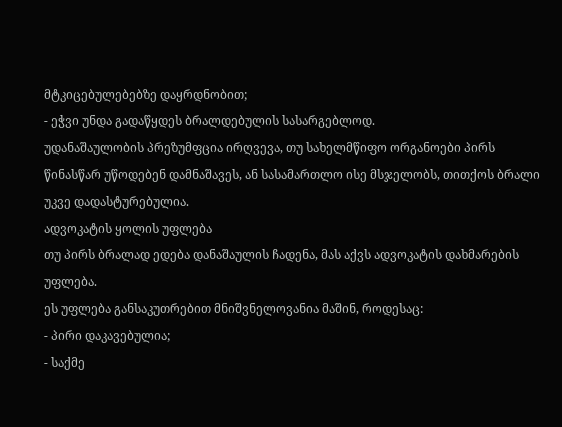მტკიცებულებებზე დაყრდნობით;
- ეჭვი უნდა გადაწყდეს ბრალდებულის სასარგებლოდ.
უდანაშაულობის პრეზუმფცია ირღვევა, თუ სახელმწიფო ორგანოები პირს წინასწარ უწოდებენ დამნაშავეს, ან სასამართლო ისე მსჯელობს, თითქოს ბრალი უკვე დადასტურებულია.
ადვოკატის ყოლის უფლება
თუ პირს ბრალად ედება დანაშაულის ჩადენა, მას აქვს ადვოკატის დახმარების უფლება.
ეს უფლება განსაკუთრებით მნიშვნელოვანია მაშინ, როდესაც:
- პირი დაკავებულია;
- საქმე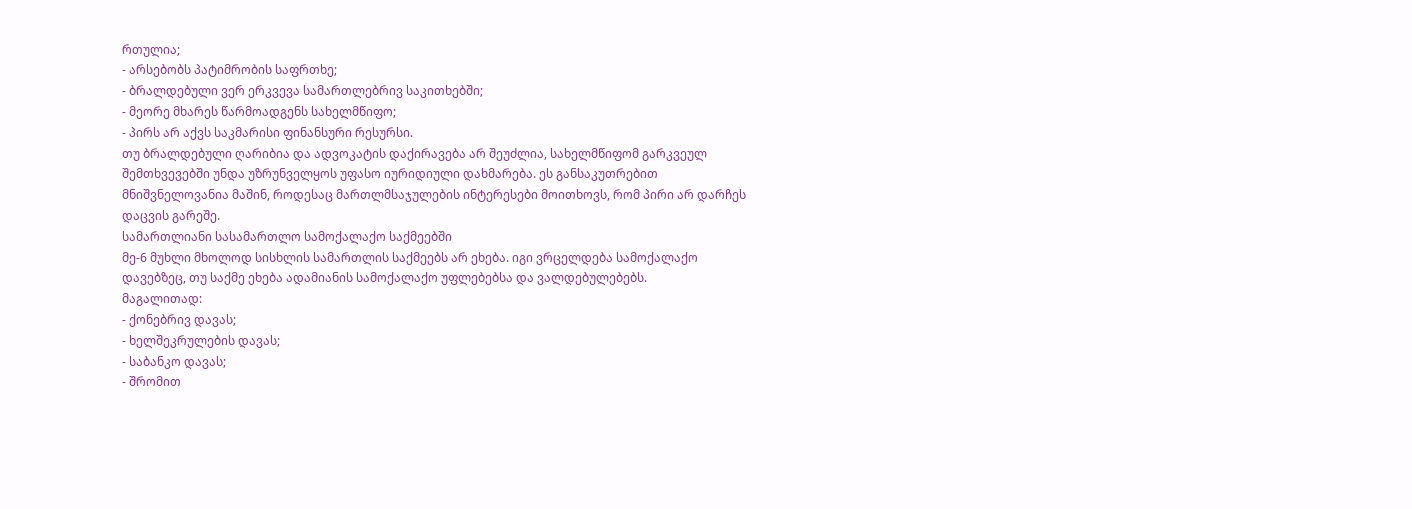რთულია;
- არსებობს პატიმრობის საფრთხე;
- ბრალდებული ვერ ერკვევა სამართლებრივ საკითხებში;
- მეორე მხარეს წარმოადგენს სახელმწიფო;
- პირს არ აქვს საკმარისი ფინანსური რესურსი.
თუ ბრალდებული ღარიბია და ადვოკატის დაქირავება არ შეუძლია, სახელმწიფომ გარკვეულ შემთხვევებში უნდა უზრუნველყოს უფასო იურიდიული დახმარება. ეს განსაკუთრებით მნიშვნელოვანია მაშინ, როდესაც მართლმსაჯულების ინტერესები მოითხოვს, რომ პირი არ დარჩეს დაცვის გარეშე.
სამართლიანი სასამართლო სამოქალაქო საქმეებში
მე-6 მუხლი მხოლოდ სისხლის სამართლის საქმეებს არ ეხება. იგი ვრცელდება სამოქალაქო დავებზეც, თუ საქმე ეხება ადამიანის სამოქალაქო უფლებებსა და ვალდებულებებს.
მაგალითად:
- ქონებრივ დავას;
- ხელშეკრულების დავას;
- საბანკო დავას;
- შრომით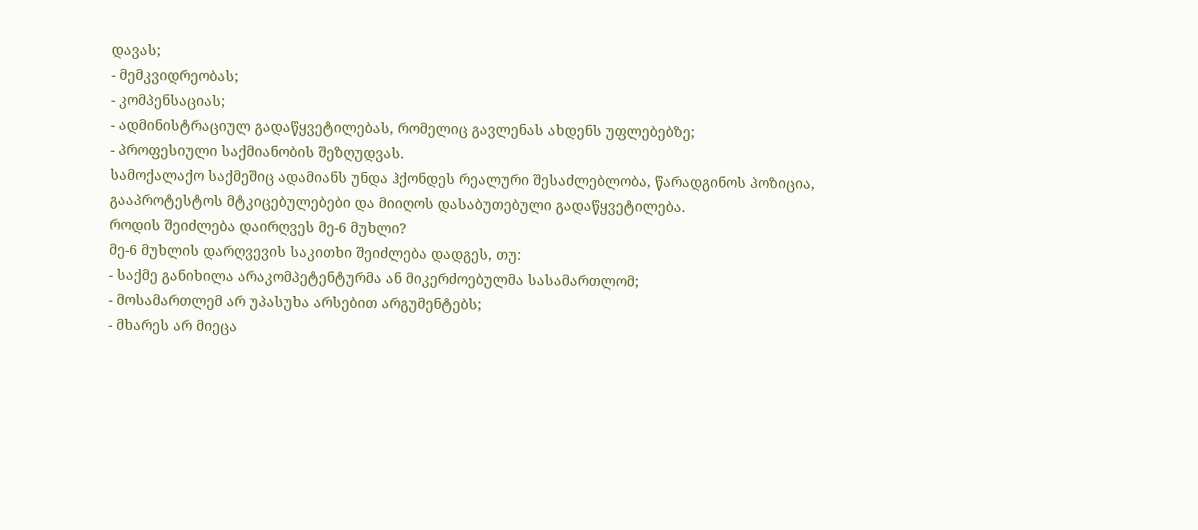დავას;
- მემკვიდრეობას;
- კომპენსაციას;
- ადმინისტრაციულ გადაწყვეტილებას, რომელიც გავლენას ახდენს უფლებებზე;
- პროფესიული საქმიანობის შეზღუდვას.
სამოქალაქო საქმეშიც ადამიანს უნდა ჰქონდეს რეალური შესაძლებლობა, წარადგინოს პოზიცია, გააპროტესტოს მტკიცებულებები და მიიღოს დასაბუთებული გადაწყვეტილება.
როდის შეიძლება დაირღვეს მე-6 მუხლი?
მე-6 მუხლის დარღვევის საკითხი შეიძლება დადგეს, თუ:
- საქმე განიხილა არაკომპეტენტურმა ან მიკერძოებულმა სასამართლომ;
- მოსამართლემ არ უპასუხა არსებით არგუმენტებს;
- მხარეს არ მიეცა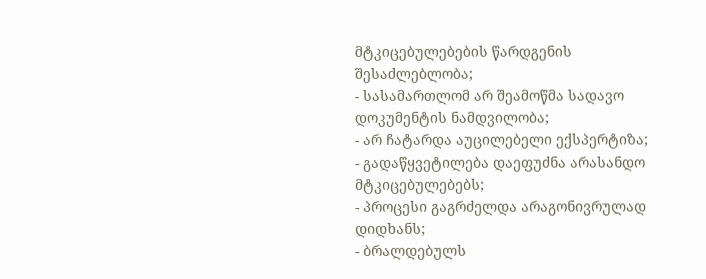მტკიცებულებების წარდგენის შესაძლებლობა;
- სასამართლომ არ შეამოწმა სადავო დოკუმენტის ნამდვილობა;
- არ ჩატარდა აუცილებელი ექსპერტიზა;
- გადაწყვეტილება დაეფუძნა არასანდო მტკიცებულებებს;
- პროცესი გაგრძელდა არაგონივრულად დიდხანს;
- ბრალდებულს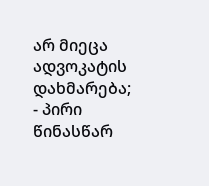არ მიეცა ადვოკატის დახმარება;
- პირი წინასწარ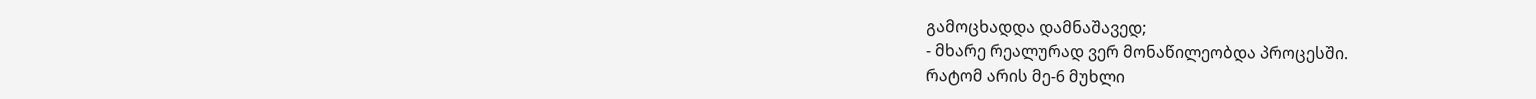გამოცხადდა დამნაშავედ;
- მხარე რეალურად ვერ მონაწილეობდა პროცესში.
რატომ არის მე-6 მუხლი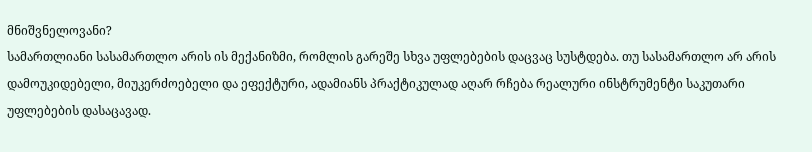მნიშვნელოვანი?
სამართლიანი სასამართლო არის ის მექანიზმი, რომლის გარეშე სხვა უფლებების დაცვაც სუსტდება. თუ სასამართლო არ არის დამოუკიდებელი, მიუკერძოებელი და ეფექტური, ადამიანს პრაქტიკულად აღარ რჩება რეალური ინსტრუმენტი საკუთარი უფლებების დასაცავად.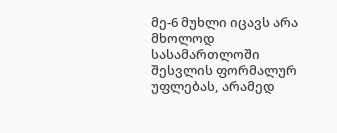მე-6 მუხლი იცავს არა მხოლოდ სასამართლოში შესვლის ფორმალურ უფლებას, არამედ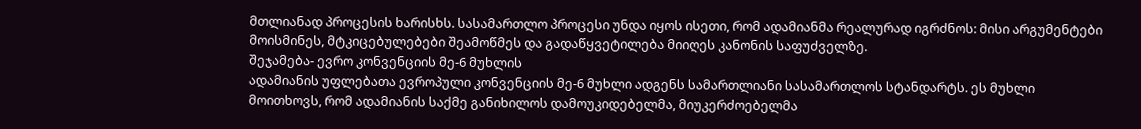მთლიანად პროცესის ხარისხს. სასამართლო პროცესი უნდა იყოს ისეთი, რომ ადამიანმა რეალურად იგრძნოს: მისი არგუმენტები მოისმინეს, მტკიცებულებები შეამოწმეს და გადაწყვეტილება მიიღეს კანონის საფუძველზე.
შეჯამება- ევრო კონვენციის მე-6 მუხლის
ადამიანის უფლებათა ევროპული კონვენციის მე-6 მუხლი ადგენს სამართლიანი სასამართლოს სტანდარტს. ეს მუხლი მოითხოვს, რომ ადამიანის საქმე განიხილოს დამოუკიდებელმა, მიუკერძოებელმა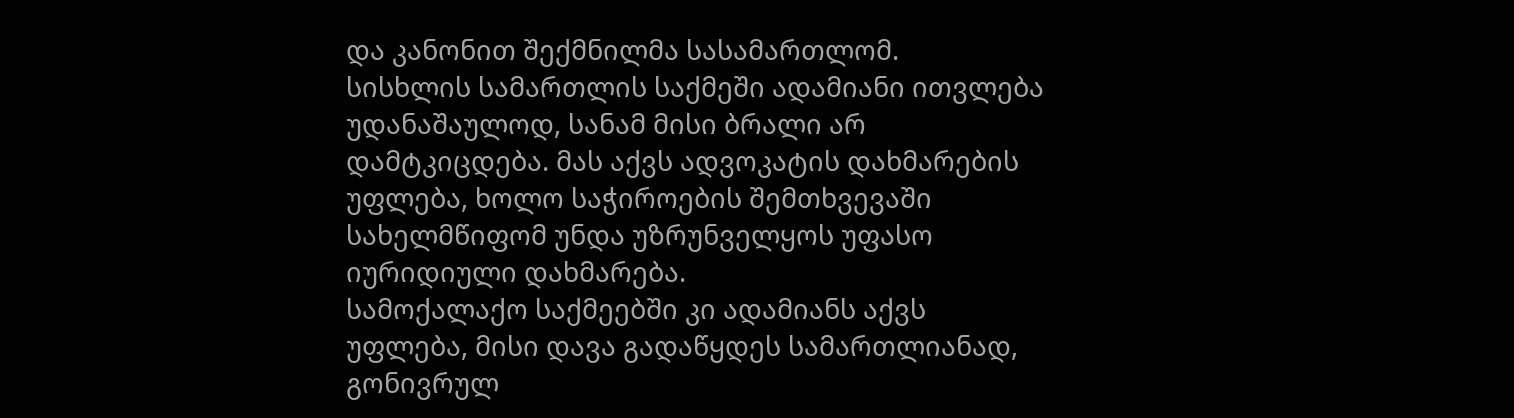და კანონით შექმნილმა სასამართლომ.
სისხლის სამართლის საქმეში ადამიანი ითვლება უდანაშაულოდ, სანამ მისი ბრალი არ დამტკიცდება. მას აქვს ადვოკატის დახმარების უფლება, ხოლო საჭიროების შემთხვევაში სახელმწიფომ უნდა უზრუნველყოს უფასო იურიდიული დახმარება.
სამოქალაქო საქმეებში კი ადამიანს აქვს უფლება, მისი დავა გადაწყდეს სამართლიანად, გონივრულ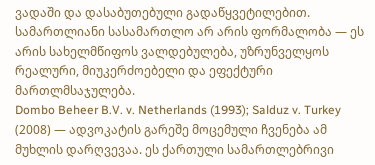ვადაში და დასაბუთებული გადაწყვეტილებით.
სამართლიანი სასამართლო არ არის ფორმალობა — ეს არის სახელმწიფოს ვალდებულება, უზრუნველყოს რეალური, მიუკერძოებელი და ეფექტური მართლმსაჯულება.
Dombo Beheer B.V. v. Netherlands (1993); Salduz v. Turkey (2008) — ადვოკატის გარეშე მოცემული ჩვენება ამ მუხლის დარღვევაა. ეს ქართული სამართლებრივი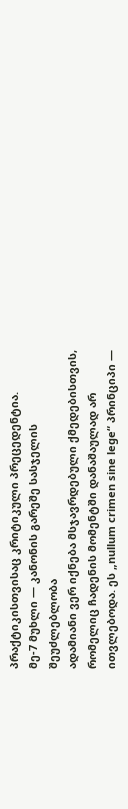პრაქტიკისთვისაც კრიტიკული პრეცედენტია.
მე-7 მუხლი — კანონის გარეშე სასჯელის შეუძლებლობა
ადამიანი ვერ იქნება მსჯავრდებული ქმედებისთვის, რომელიც ჩადენის მომენტში დანაშაულად არ ითვლებოდა. ეს „nullum crimen sine lege“ პრინციპი —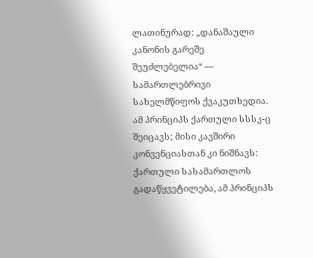ლათინურად: „დანაშაული კანონის გარეშე შეუძლებელია“ — სამართლებრივი სახელმწიფოს ქვაკუთხედია. ამ პრინციპს ქართული სსსკ-ც შეიცავს; მისი კავშირი კონვენციასთან კი ნიშნავს: ქართული სასამართლოს გადაწყვეტილება, ამ პრინციპს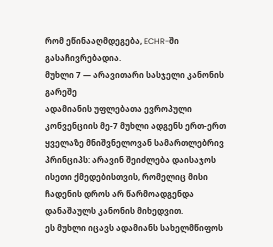რომ ეწინააღმდეგება, ECHR-ში გასაჩივრებადია.
მუხლი 7 — არავითარი სასჯელი კანონის გარეშე
ადამიანის უფლებათა ევროპული კონვენციის მე-7 მუხლი ადგენს ერთ-ერთ ყველაზე მნიშვნელოვან სამართლებრივ პრინციპს: არავინ შეიძლება დაისაჯოს ისეთი ქმედებისთვის, რომელიც მისი ჩადენის დროს არ წარმოადგენდა დანაშაულს კანონის მიხედვით.
ეს მუხლი იცავს ადამიანს სახელმწიფოს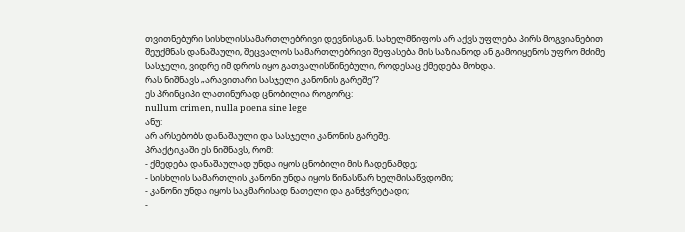თვითნებური სისხლისსამართლებრივი დევნისგან. სახელმწიფოს არ აქვს უფლება პირს მოგვიანებით შეუქმნას დანაშაული, შეცვალოს სამართლებრივი შეფასება მის საზიანოდ ან გამოიყენოს უფრო მძიმე სასჯელი, ვიდრე იმ დროს იყო გათვალისწინებული, როდესაც ქმედება მოხდა.
რას ნიშნავს „არავითარი სასჯელი კანონის გარეშე“?
ეს პრინციპი ლათინურად ცნობილია როგორც:
nullum crimen, nulla poena sine lege
ანუ:
არ არსებობს დანაშაული და სასჯელი კანონის გარეშე.
პრაქტიკაში ეს ნიშნავს, რომ:
- ქმედება დანაშაულად უნდა იყოს ცნობილი მის ჩადენამდე;
- სისხლის სამართლის კანონი უნდა იყოს წინასწარ ხელმისაწვდომი;
- კანონი უნდა იყოს საკმარისად ნათელი და განჭვრეტადი;
-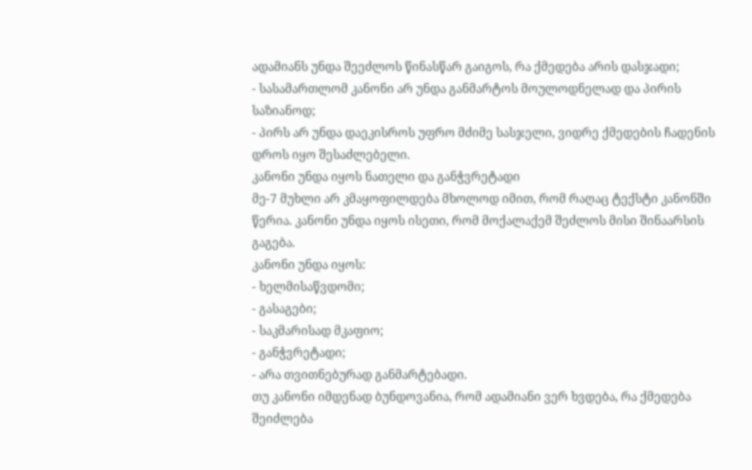ადამიანს უნდა შეეძლოს წინასწარ გაიგოს, რა ქმედება არის დასჯადი;
- სასამართლომ კანონი არ უნდა განმარტოს მოულოდნელად და პირის საზიანოდ;
- პირს არ უნდა დაეკისროს უფრო მძიმე სასჯელი, ვიდრე ქმედების ჩადენის დროს იყო შესაძლებელი.
კანონი უნდა იყოს ნათელი და განჭვრეტადი
მე-7 მუხლი არ კმაყოფილდება მხოლოდ იმით, რომ რაღაც ტექსტი კანონში წერია. კანონი უნდა იყოს ისეთი, რომ მოქალაქემ შეძლოს მისი შინაარსის გაგება.
კანონი უნდა იყოს:
- ხელმისაწვდომი;
- გასაგები;
- საკმარისად მკაფიო;
- განჭვრეტადი;
- არა თვითნებურად განმარტებადი.
თუ კანონი იმდენად ბუნდოვანია, რომ ადამიანი ვერ ხვდება, რა ქმედება შეიძლება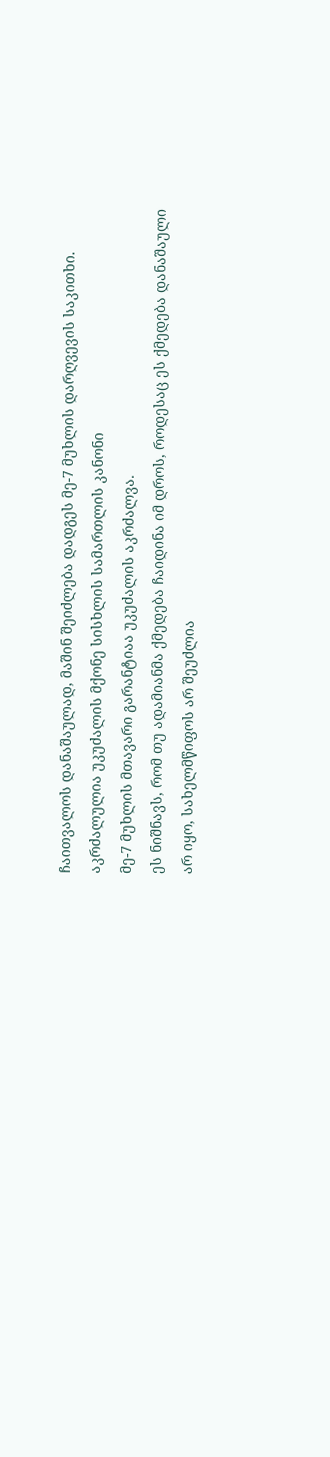ჩაითვალოს დანაშაულად, მაშინ შეიძლება დადგეს მე-7 მუხლის დარღვევის საკითხი.
აკრძალულია უკუძალის მქონე სისხლის სამართლის კანონი
მე-7 მუხლის მთავარი გარანტიაა უკუძალის აკრძალვა.
ეს ნიშნავს, რომ თუ ადამიანმა ქმედება ჩაიდინა იმ დროს, როდესაც ეს ქმედება დანაშაული არ იყო, სახელმწიფოს არ შეუძლია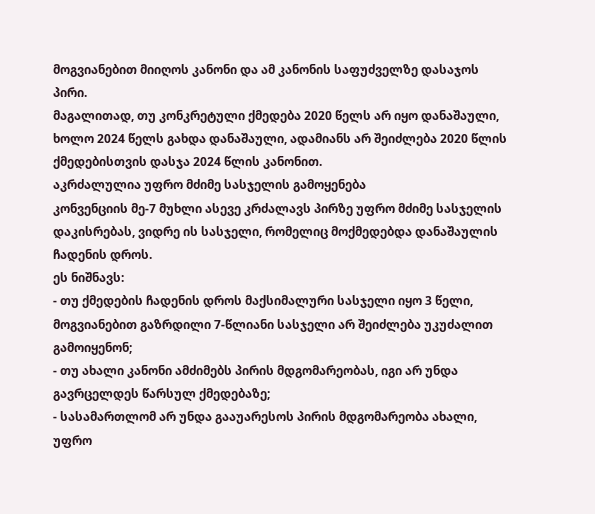მოგვიანებით მიიღოს კანონი და ამ კანონის საფუძველზე დასაჯოს პირი.
მაგალითად, თუ კონკრეტული ქმედება 2020 წელს არ იყო დანაშაული, ხოლო 2024 წელს გახდა დანაშაული, ადამიანს არ შეიძლება 2020 წლის ქმედებისთვის დასჯა 2024 წლის კანონით.
აკრძალულია უფრო მძიმე სასჯელის გამოყენება
კონვენციის მე-7 მუხლი ასევე კრძალავს პირზე უფრო მძიმე სასჯელის დაკისრებას, ვიდრე ის სასჯელი, რომელიც მოქმედებდა დანაშაულის ჩადენის დროს.
ეს ნიშნავს:
- თუ ქმედების ჩადენის დროს მაქსიმალური სასჯელი იყო 3 წელი, მოგვიანებით გაზრდილი 7-წლიანი სასჯელი არ შეიძლება უკუძალით გამოიყენონ;
- თუ ახალი კანონი ამძიმებს პირის მდგომარეობას, იგი არ უნდა გავრცელდეს წარსულ ქმედებაზე;
- სასამართლომ არ უნდა გააუარესოს პირის მდგომარეობა ახალი, უფრო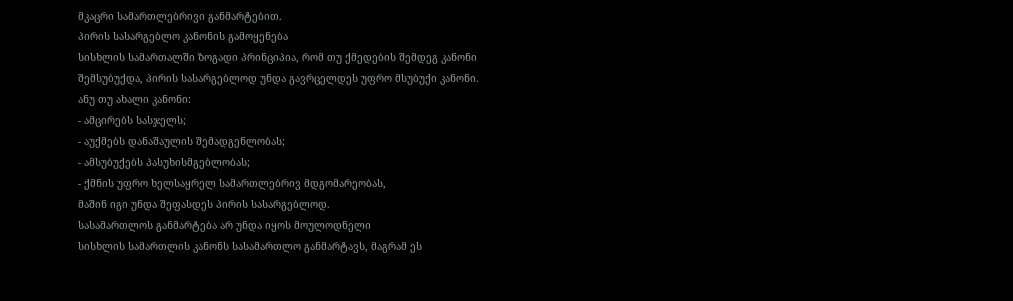მკაცრი სამართლებრივი განმარტებით.
პირის სასარგებლო კანონის გამოყენება
სისხლის სამართალში ზოგადი პრინციპია, რომ თუ ქმედების შემდეგ კანონი შემსუბუქდა, პირის სასარგებლოდ უნდა გავრცელდეს უფრო მსუბუქი კანონი.
ანუ თუ ახალი კანონი:
- ამცირებს სასჯელს;
- აუქმებს დანაშაულის შემადგენლობას;
- ამსუბუქებს პასუხისმგებლობას;
- ქმნის უფრო ხელსაყრელ სამართლებრივ მდგომარეობას,
მაშინ იგი უნდა შეფასდეს პირის სასარგებლოდ.
სასამართლოს განმარტება არ უნდა იყოს მოულოდნელი
სისხლის სამართლის კანონს სასამართლო განმარტავს, მაგრამ ეს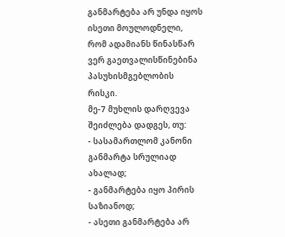განმარტება არ უნდა იყოს ისეთი მოულოდნელი, რომ ადამიანს წინასწარ ვერ გაეთვალისწინებინა პასუხისმგებლობის რისკი.
მე-7 მუხლის დარღვევა შეიძლება დადგეს, თუ:
- სასამართლომ კანონი განმარტა სრულიად ახალად;
- განმარტება იყო პირის საზიანოდ;
- ასეთი განმარტება არ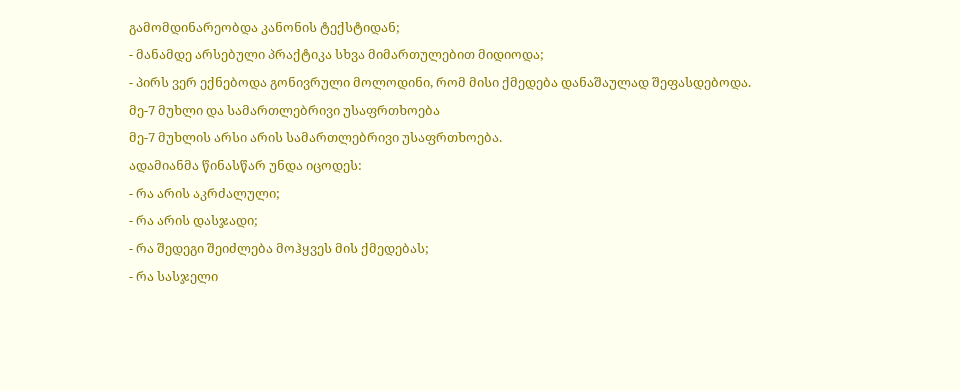გამომდინარეობდა კანონის ტექსტიდან;
- მანამდე არსებული პრაქტიკა სხვა მიმართულებით მიდიოდა;
- პირს ვერ ექნებოდა გონივრული მოლოდინი, რომ მისი ქმედება დანაშაულად შეფასდებოდა.
მე-7 მუხლი და სამართლებრივი უსაფრთხოება
მე-7 მუხლის არსი არის სამართლებრივი უსაფრთხოება.
ადამიანმა წინასწარ უნდა იცოდეს:
- რა არის აკრძალული;
- რა არის დასჯადი;
- რა შედეგი შეიძლება მოჰყვეს მის ქმედებას;
- რა სასჯელი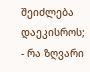შეიძლება დაეკისროს;
- რა ზღვარი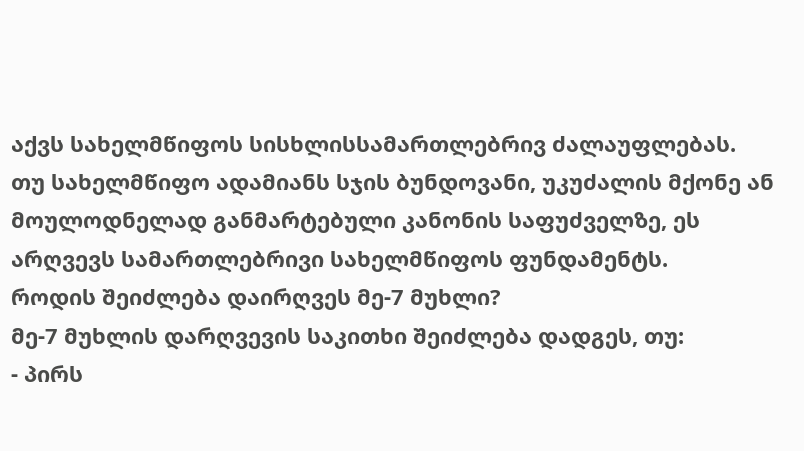აქვს სახელმწიფოს სისხლისსამართლებრივ ძალაუფლებას.
თუ სახელმწიფო ადამიანს სჯის ბუნდოვანი, უკუძალის მქონე ან მოულოდნელად განმარტებული კანონის საფუძველზე, ეს არღვევს სამართლებრივი სახელმწიფოს ფუნდამენტს.
როდის შეიძლება დაირღვეს მე-7 მუხლი?
მე-7 მუხლის დარღვევის საკითხი შეიძლება დადგეს, თუ:
- პირს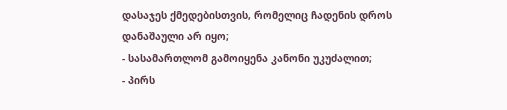დასაჯეს ქმედებისთვის, რომელიც ჩადენის დროს დანაშაული არ იყო;
- სასამართლომ გამოიყენა კანონი უკუძალით;
- პირს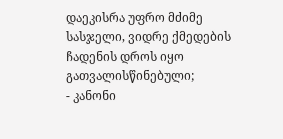დაეკისრა უფრო მძიმე სასჯელი, ვიდრე ქმედების ჩადენის დროს იყო გათვალისწინებული;
- კანონი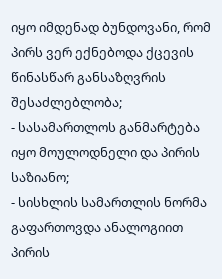იყო იმდენად ბუნდოვანი, რომ პირს ვერ ექნებოდა ქცევის წინასწარ განსაზღვრის შესაძლებლობა;
- სასამართლოს განმარტება იყო მოულოდნელი და პირის საზიანო;
- სისხლის სამართლის ნორმა გაფართოვდა ანალოგიით პირის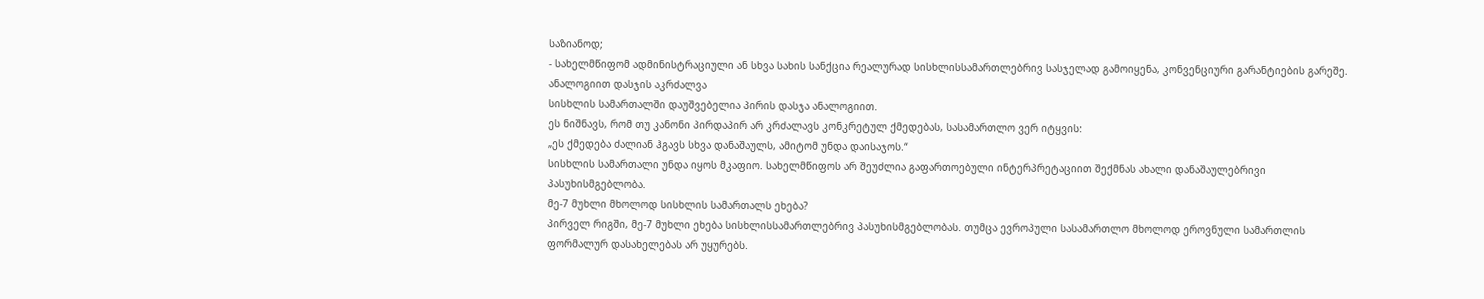საზიანოდ;
- სახელმწიფომ ადმინისტრაციული ან სხვა სახის სანქცია რეალურად სისხლისსამართლებრივ სასჯელად გამოიყენა, კონვენციური გარანტიების გარეშე.
ანალოგიით დასჯის აკრძალვა
სისხლის სამართალში დაუშვებელია პირის დასჯა ანალოგიით.
ეს ნიშნავს, რომ თუ კანონი პირდაპირ არ კრძალავს კონკრეტულ ქმედებას, სასამართლო ვერ იტყვის:
„ეს ქმედება ძალიან ჰგავს სხვა დანაშაულს, ამიტომ უნდა დაისაჯოს.“
სისხლის სამართალი უნდა იყოს მკაფიო. სახელმწიფოს არ შეუძლია გაფართოებული ინტერპრეტაციით შექმნას ახალი დანაშაულებრივი პასუხისმგებლობა.
მე-7 მუხლი მხოლოდ სისხლის სამართალს ეხება?
პირველ რიგში, მე-7 მუხლი ეხება სისხლისსამართლებრივ პასუხისმგებლობას. თუმცა ევროპული სასამართლო მხოლოდ ეროვნული სამართლის ფორმალურ დასახელებას არ უყურებს.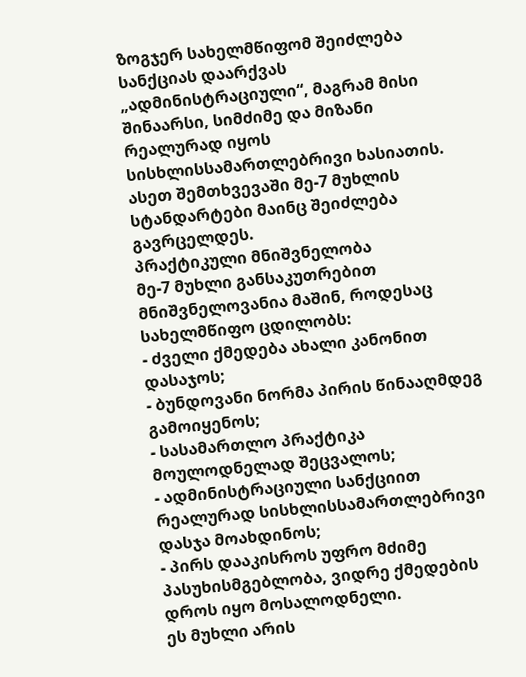ზოგჯერ სახელმწიფომ შეიძლება სანქციას დაარქვას „ადმინისტრაციული“, მაგრამ მისი შინაარსი, სიმძიმე და მიზანი რეალურად იყოს სისხლისსამართლებრივი ხასიათის.
ასეთ შემთხვევაში მე-7 მუხლის სტანდარტები მაინც შეიძლება გავრცელდეს.
პრაქტიკული მნიშვნელობა
მე-7 მუხლი განსაკუთრებით მნიშვნელოვანია მაშინ, როდესაც სახელმწიფო ცდილობს:
- ძველი ქმედება ახალი კანონით დასაჯოს;
- ბუნდოვანი ნორმა პირის წინააღმდეგ გამოიყენოს;
- სასამართლო პრაქტიკა მოულოდნელად შეცვალოს;
- ადმინისტრაციული სანქციით რეალურად სისხლისსამართლებრივი დასჯა მოახდინოს;
- პირს დააკისროს უფრო მძიმე პასუხისმგებლობა, ვიდრე ქმედების დროს იყო მოსალოდნელი.
ეს მუხლი არის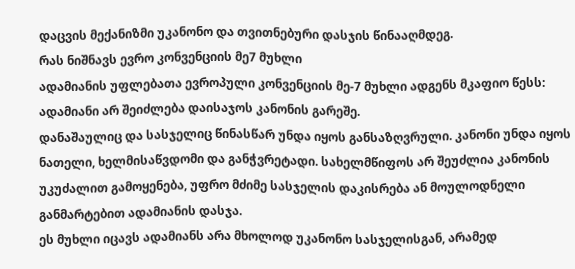დაცვის მექანიზმი უკანონო და თვითნებური დასჯის წინააღმდეგ.
რას ნიშნავს ევრო კონვენციის მე7 მუხლი
ადამიანის უფლებათა ევროპული კონვენციის მე-7 მუხლი ადგენს მკაფიო წესს: ადამიანი არ შეიძლება დაისაჯოს კანონის გარეშე.
დანაშაულიც და სასჯელიც წინასწარ უნდა იყოს განსაზღვრული. კანონი უნდა იყოს ნათელი, ხელმისაწვდომი და განჭვრეტადი. სახელმწიფოს არ შეუძლია კანონის უკუძალით გამოყენება, უფრო მძიმე სასჯელის დაკისრება ან მოულოდნელი განმარტებით ადამიანის დასჯა.
ეს მუხლი იცავს ადამიანს არა მხოლოდ უკანონო სასჯელისგან, არამედ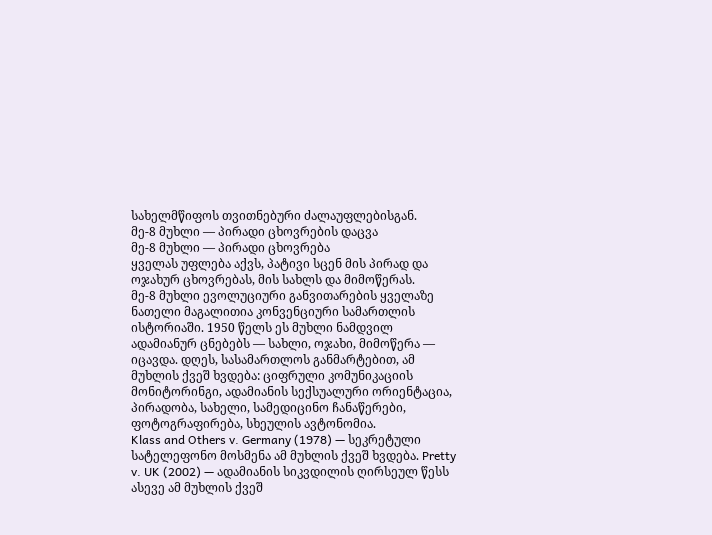სახელმწიფოს თვითნებური ძალაუფლებისგან.
მე-8 მუხლი — პირადი ცხოვრების დაცვა
მე-8 მუხლი — პირადი ცხოვრება
ყველას უფლება აქვს, პატივი სცენ მის პირად და ოჯახურ ცხოვრებას, მის სახლს და მიმოწერას.
მე-8 მუხლი ევოლუციური განვითარების ყველაზე ნათელი მაგალითია კონვენციური სამართლის ისტორიაში. 1950 წელს ეს მუხლი ნამდვილ ადამიანურ ცნებებს — სახლი, ოჯახი, მიმოწერა — იცავდა. დღეს, სასამართლოს განმარტებით, ამ მუხლის ქვეშ ხვდება: ციფრული კომუნიკაციის მონიტორინგი, ადამიანის სექსუალური ორიენტაცია, პირადობა, სახელი, სამედიცინო ჩანაწერები, ფოტოგრაფირება, სხეულის ავტონომია.
Klass and Others v. Germany (1978) — სეკრეტული სატელეფონო მოსმენა ამ მუხლის ქვეშ ხვდება. Pretty v. UK (2002) — ადამიანის სიკვდილის ღირსეულ წესს ასევე ამ მუხლის ქვეშ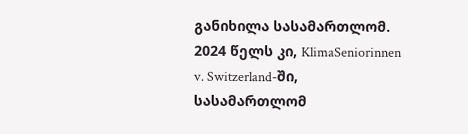განიხილა სასამართლომ. 2024 წელს კი, KlimaSeniorinnen v. Switzerland-ში, სასამართლომ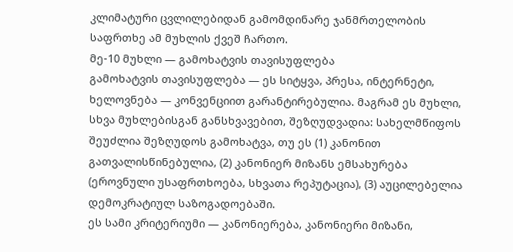კლიმატური ცვლილებიდან გამომდინარე ჯანმრთელობის საფრთხე ამ მუხლის ქვეშ ჩართო.
მე-10 მუხლი — გამოხატვის თავისუფლება
გამოხატვის თავისუფლება — ეს სიტყვა, პრესა, ინტერნეტი, ხელოვნება — კონვენციით გარანტირებულია. მაგრამ ეს მუხლი, სხვა მუხლებისგან განსხვავებით, შეზღუდვადია: სახელმწიფოს შეუძლია შეზღუდოს გამოხატვა, თუ ეს (1) კანონით გათვალისწინებულია, (2) კანონიერ მიზანს ემსახურება (ეროვნული უსაფრთხოება, სხვათა რეპუტაცია), (3) აუცილებელია დემოკრატიულ საზოგადოებაში.
ეს სამი კრიტერიუმი — კანონიერება, კანონიერი მიზანი,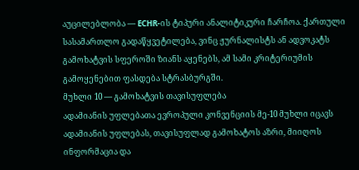აუცილებლობა — ECHR-ის ტიპური ანალიტიკური ჩარჩოა. ქართული სასამართლო გადაწყვეტილება, ვინც ჟურნალისტს ან ადვოკატს გამოხატვის სფეროში ზიანს აყენებს, ამ სამი კრიტერიუმის გამოყენებით ფასდება სტრასბურგში.
მუხლი 10 — გამოხატვის თავისუფლება
ადამიანის უფლებათა ევროპული კონვენციის მე-10 მუხლი იცავს ადამიანის უფლებას, თავისუფლად გამოხატოს აზრი, მიიღოს ინფორმაცია და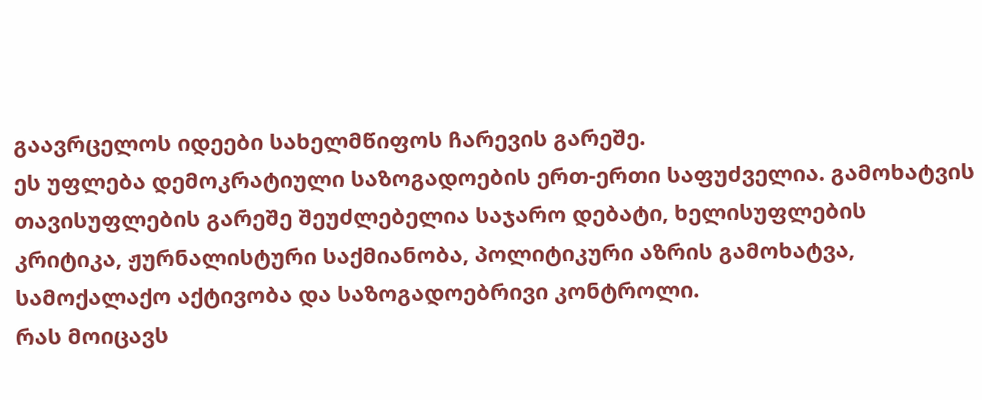გაავრცელოს იდეები სახელმწიფოს ჩარევის გარეშე.
ეს უფლება დემოკრატიული საზოგადოების ერთ-ერთი საფუძველია. გამოხატვის თავისუფლების გარეშე შეუძლებელია საჯარო დებატი, ხელისუფლების კრიტიკა, ჟურნალისტური საქმიანობა, პოლიტიკური აზრის გამოხატვა, სამოქალაქო აქტივობა და საზოგადოებრივი კონტროლი.
რას მოიცავს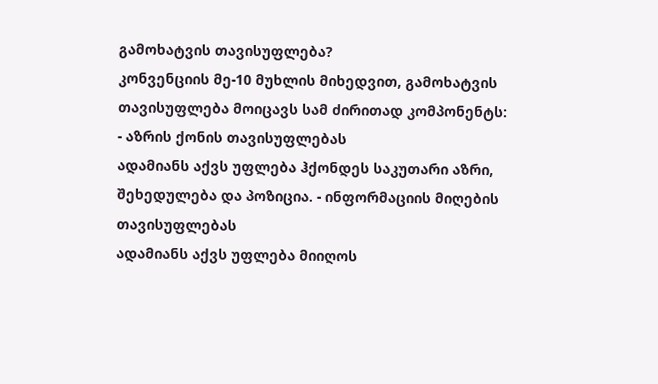გამოხატვის თავისუფლება?
კონვენციის მე-10 მუხლის მიხედვით, გამოხატვის თავისუფლება მოიცავს სამ ძირითად კომპონენტს:
- აზრის ქონის თავისუფლებას
ადამიანს აქვს უფლება ჰქონდეს საკუთარი აზრი, შეხედულება და პოზიცია. - ინფორმაციის მიღების თავისუფლებას
ადამიანს აქვს უფლება მიიღოს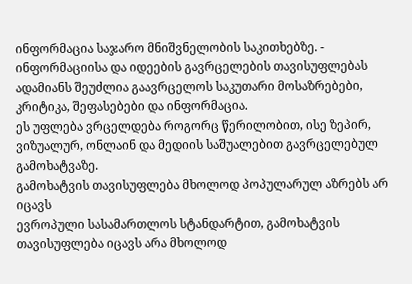ინფორმაცია საჯარო მნიშვნელობის საკითხებზე. - ინფორმაციისა და იდეების გავრცელების თავისუფლებას
ადამიანს შეუძლია გაავრცელოს საკუთარი მოსაზრებები, კრიტიკა, შეფასებები და ინფორმაცია.
ეს უფლება ვრცელდება როგორც წერილობით, ისე ზეპირ, ვიზუალურ, ონლაინ და მედიის საშუალებით გავრცელებულ გამოხატვაზე.
გამოხატვის თავისუფლება მხოლოდ პოპულარულ აზრებს არ იცავს
ევროპული სასამართლოს სტანდარტით, გამოხატვის თავისუფლება იცავს არა მხოლოდ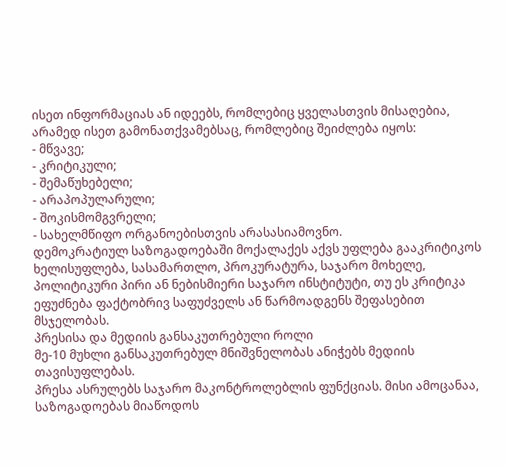ისეთ ინფორმაციას ან იდეებს, რომლებიც ყველასთვის მისაღებია, არამედ ისეთ გამონათქვამებსაც, რომლებიც შეიძლება იყოს:
- მწვავე;
- კრიტიკული;
- შემაწუხებელი;
- არაპოპულარული;
- შოკისმომგვრელი;
- სახელმწიფო ორგანოებისთვის არასასიამოვნო.
დემოკრატიულ საზოგადოებაში მოქალაქეს აქვს უფლება გააკრიტიკოს ხელისუფლება, სასამართლო, პროკურატურა, საჯარო მოხელე, პოლიტიკური პირი ან ნებისმიერი საჯარო ინსტიტუტი, თუ ეს კრიტიკა ეფუძნება ფაქტობრივ საფუძველს ან წარმოადგენს შეფასებით მსჯელობას.
პრესისა და მედიის განსაკუთრებული როლი
მე-10 მუხლი განსაკუთრებულ მნიშვნელობას ანიჭებს მედიის თავისუფლებას.
პრესა ასრულებს საჯარო მაკონტროლებლის ფუნქციას. მისი ამოცანაა, საზოგადოებას მიაწოდოს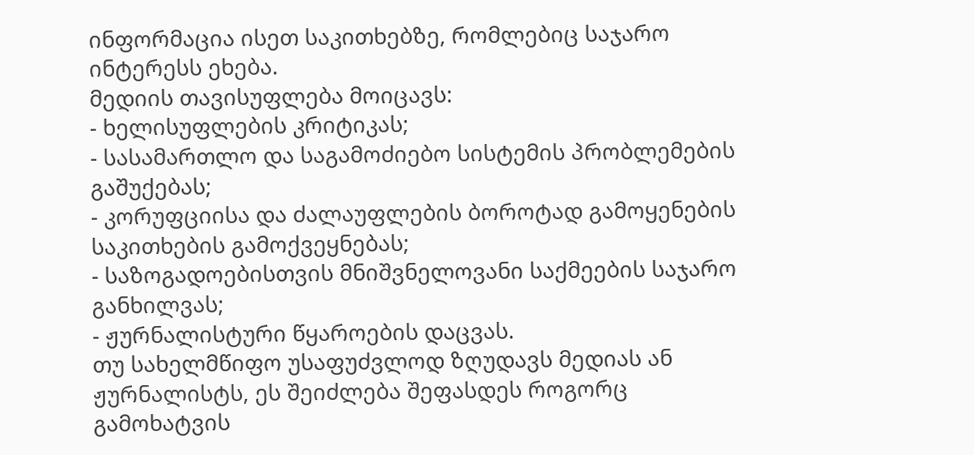ინფორმაცია ისეთ საკითხებზე, რომლებიც საჯარო ინტერესს ეხება.
მედიის თავისუფლება მოიცავს:
- ხელისუფლების კრიტიკას;
- სასამართლო და საგამოძიებო სისტემის პრობლემების გაშუქებას;
- კორუფციისა და ძალაუფლების ბოროტად გამოყენების საკითხების გამოქვეყნებას;
- საზოგადოებისთვის მნიშვნელოვანი საქმეების საჯარო განხილვას;
- ჟურნალისტური წყაროების დაცვას.
თუ სახელმწიფო უსაფუძვლოდ ზღუდავს მედიას ან ჟურნალისტს, ეს შეიძლება შეფასდეს როგორც გამოხატვის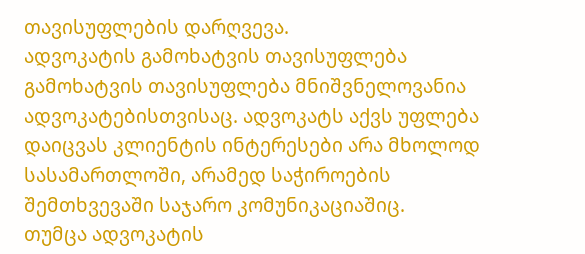თავისუფლების დარღვევა.
ადვოკატის გამოხატვის თავისუფლება
გამოხატვის თავისუფლება მნიშვნელოვანია ადვოკატებისთვისაც. ადვოკატს აქვს უფლება დაიცვას კლიენტის ინტერესები არა მხოლოდ სასამართლოში, არამედ საჭიროების შემთხვევაში საჯარო კომუნიკაციაშიც.
თუმცა ადვოკატის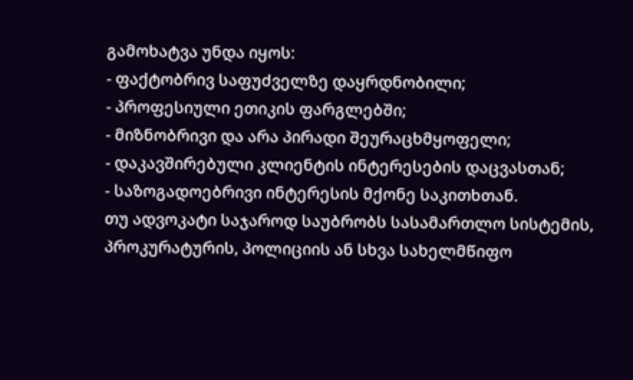გამოხატვა უნდა იყოს:
- ფაქტობრივ საფუძველზე დაყრდნობილი;
- პროფესიული ეთიკის ფარგლებში;
- მიზნობრივი და არა პირადი შეურაცხმყოფელი;
- დაკავშირებული კლიენტის ინტერესების დაცვასთან;
- საზოგადოებრივი ინტერესის მქონე საკითხთან.
თუ ადვოკატი საჯაროდ საუბრობს სასამართლო სისტემის, პროკურატურის, პოლიციის ან სხვა სახელმწიფო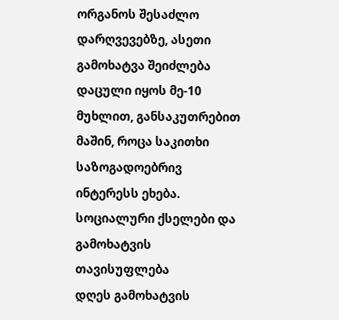ორგანოს შესაძლო დარღვევებზე, ასეთი გამოხატვა შეიძლება დაცული იყოს მე-10 მუხლით, განსაკუთრებით მაშინ, როცა საკითხი საზოგადოებრივ ინტერესს ეხება.
სოციალური ქსელები და გამოხატვის თავისუფლება
დღეს გამოხატვის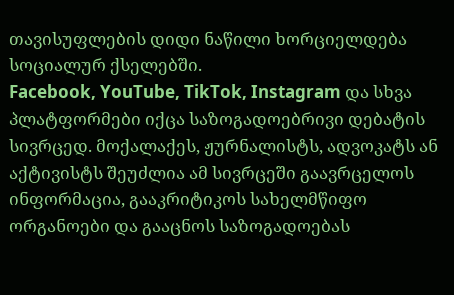თავისუფლების დიდი ნაწილი ხორციელდება სოციალურ ქსელებში.
Facebook, YouTube, TikTok, Instagram და სხვა პლატფორმები იქცა საზოგადოებრივი დებატის სივრცედ. მოქალაქეს, ჟურნალისტს, ადვოკატს ან აქტივისტს შეუძლია ამ სივრცეში გაავრცელოს ინფორმაცია, გააკრიტიკოს სახელმწიფო ორგანოები და გააცნოს საზოგადოებას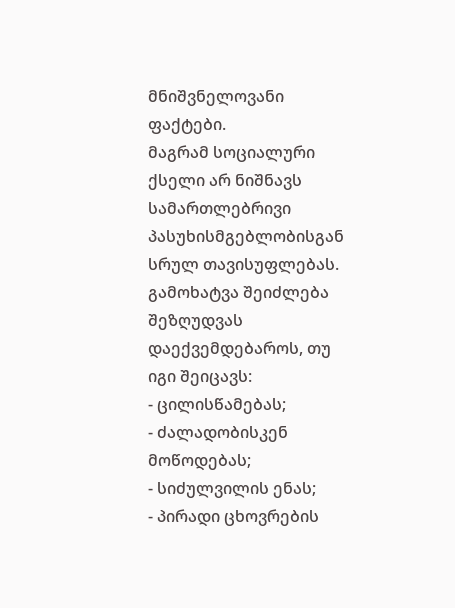მნიშვნელოვანი ფაქტები.
მაგრამ სოციალური ქსელი არ ნიშნავს სამართლებრივი პასუხისმგებლობისგან სრულ თავისუფლებას. გამოხატვა შეიძლება შეზღუდვას დაექვემდებაროს, თუ იგი შეიცავს:
- ცილისწამებას;
- ძალადობისკენ მოწოდებას;
- სიძულვილის ენას;
- პირადი ცხოვრების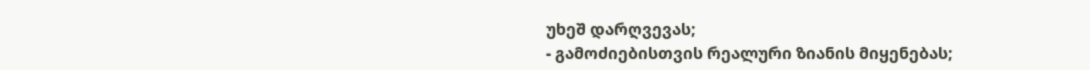უხეშ დარღვევას;
- გამოძიებისთვის რეალური ზიანის მიყენებას;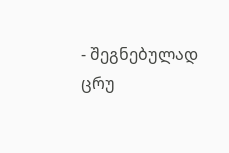- შეგნებულად ცრუ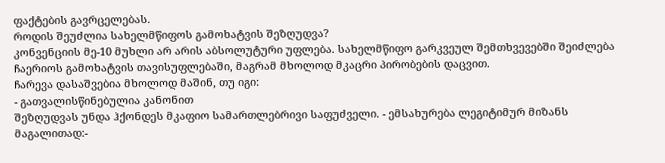ფაქტების გავრცელებას.
როდის შეუძლია სახელმწიფოს გამოხატვის შეზღუდვა?
კონვენციის მე-10 მუხლი არ არის აბსოლუტური უფლება. სახელმწიფო გარკვეულ შემთხვევებში შეიძლება ჩაერიოს გამოხატვის თავისუფლებაში, მაგრამ მხოლოდ მკაცრი პირობების დაცვით.
ჩარევა დასაშვებია მხოლოდ მაშინ, თუ იგი:
- გათვალისწინებულია კანონით
შეზღუდვას უნდა ჰქონდეს მკაფიო სამართლებრივი საფუძველი. - ემსახურება ლეგიტიმურ მიზანს
მაგალითად:-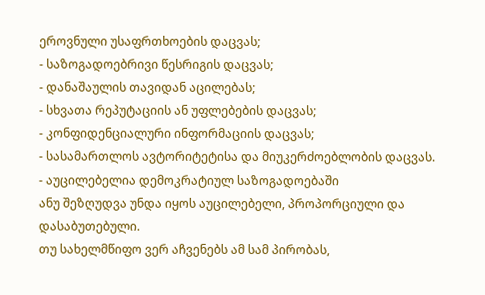ეროვნული უსაფრთხოების დაცვას;
- საზოგადოებრივი წესრიგის დაცვას;
- დანაშაულის თავიდან აცილებას;
- სხვათა რეპუტაციის ან უფლებების დაცვას;
- კონფიდენციალური ინფორმაციის დაცვას;
- სასამართლოს ავტორიტეტისა და მიუკერძოებლობის დაცვას.
- აუცილებელია დემოკრატიულ საზოგადოებაში
ანუ შეზღუდვა უნდა იყოს აუცილებელი, პროპორციული და დასაბუთებული.
თუ სახელმწიფო ვერ აჩვენებს ამ სამ პირობას,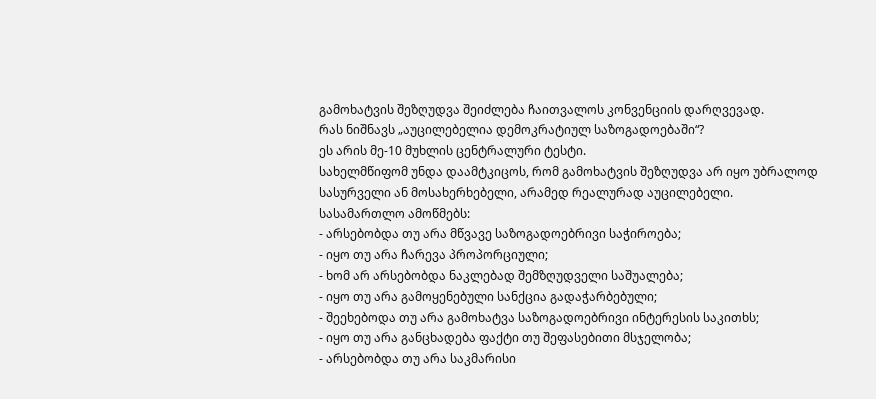გამოხატვის შეზღუდვა შეიძლება ჩაითვალოს კონვენციის დარღვევად.
რას ნიშნავს „აუცილებელია დემოკრატიულ საზოგადოებაში“?
ეს არის მე-10 მუხლის ცენტრალური ტესტი.
სახელმწიფომ უნდა დაამტკიცოს, რომ გამოხატვის შეზღუდვა არ იყო უბრალოდ სასურველი ან მოსახერხებელი, არამედ რეალურად აუცილებელი.
სასამართლო ამოწმებს:
- არსებობდა თუ არა მწვავე საზოგადოებრივი საჭიროება;
- იყო თუ არა ჩარევა პროპორციული;
- ხომ არ არსებობდა ნაკლებად შემზღუდველი საშუალება;
- იყო თუ არა გამოყენებული სანქცია გადაჭარბებული;
- შეეხებოდა თუ არა გამოხატვა საზოგადოებრივი ინტერესის საკითხს;
- იყო თუ არა განცხადება ფაქტი თუ შეფასებითი მსჯელობა;
- არსებობდა თუ არა საკმარისი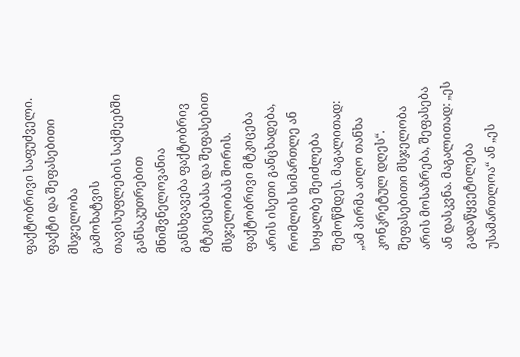ფაქტობრივი საფუძველი.
ფაქტი და შეფასებითი მსჯელობა
გამოხატვის თავისუფლების საქმეებში განსაკუთრებით მნიშვნელოვანია განსხვავება ფაქტობრივ მტკიცებასა და შეფასებით მსჯელობას შორის.
ფაქტობრივი მტკიცება არის ისეთი განცხადება, რომლის სიმართლე ან სიყალბე შეიძლება შემოწმდეს. მაგალითად: „ამ პირმა აიღო თანხა კონკრეტულ დღეს“.
შეფასებითი მსჯელობა არის მოსაზრება, შეფასება ან დასკვნა. მაგალითად: „ეს გადაწყვეტილება უსამართლოა“ ან „ეს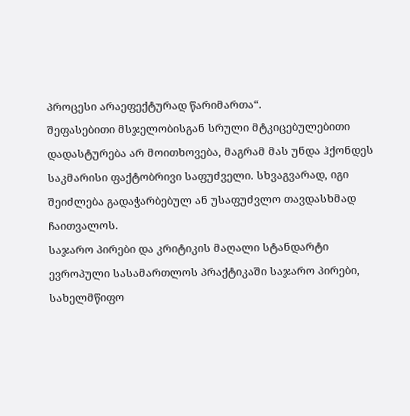პროცესი არაეფექტურად წარიმართა“.
შეფასებითი მსჯელობისგან სრული მტკიცებულებითი დადასტურება არ მოითხოვება, მაგრამ მას უნდა ჰქონდეს საკმარისი ფაქტობრივი საფუძველი. სხვაგვარად, იგი შეიძლება გადაჭარბებულ ან უსაფუძვლო თავდასხმად ჩაითვალოს.
საჯარო პირები და კრიტიკის მაღალი სტანდარტი
ევროპული სასამართლოს პრაქტიკაში საჯარო პირები, სახელმწიფო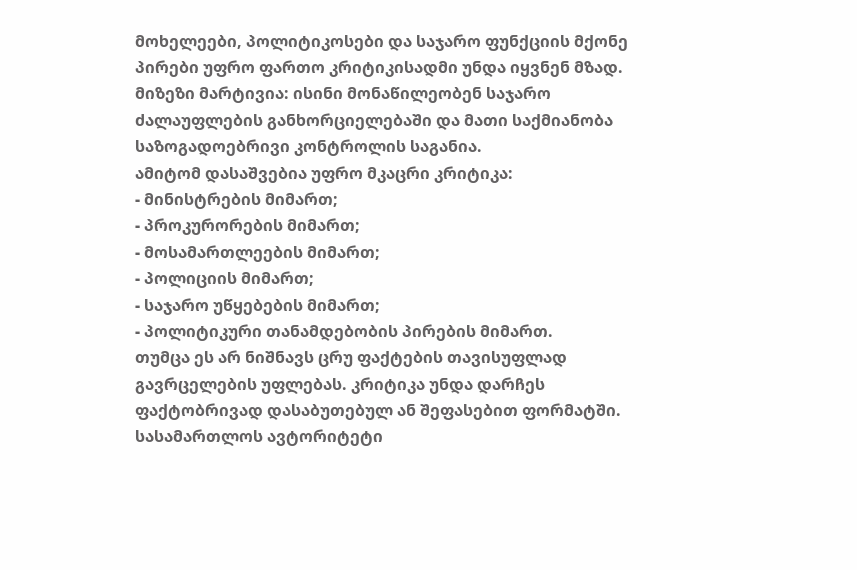მოხელეები, პოლიტიკოსები და საჯარო ფუნქციის მქონე პირები უფრო ფართო კრიტიკისადმი უნდა იყვნენ მზად.
მიზეზი მარტივია: ისინი მონაწილეობენ საჯარო ძალაუფლების განხორციელებაში და მათი საქმიანობა საზოგადოებრივი კონტროლის საგანია.
ამიტომ დასაშვებია უფრო მკაცრი კრიტიკა:
- მინისტრების მიმართ;
- პროკურორების მიმართ;
- მოსამართლეების მიმართ;
- პოლიციის მიმართ;
- საჯარო უწყებების მიმართ;
- პოლიტიკური თანამდებობის პირების მიმართ.
თუმცა ეს არ ნიშნავს ცრუ ფაქტების თავისუფლად გავრცელების უფლებას. კრიტიკა უნდა დარჩეს ფაქტობრივად დასაბუთებულ ან შეფასებით ფორმატში.
სასამართლოს ავტორიტეტი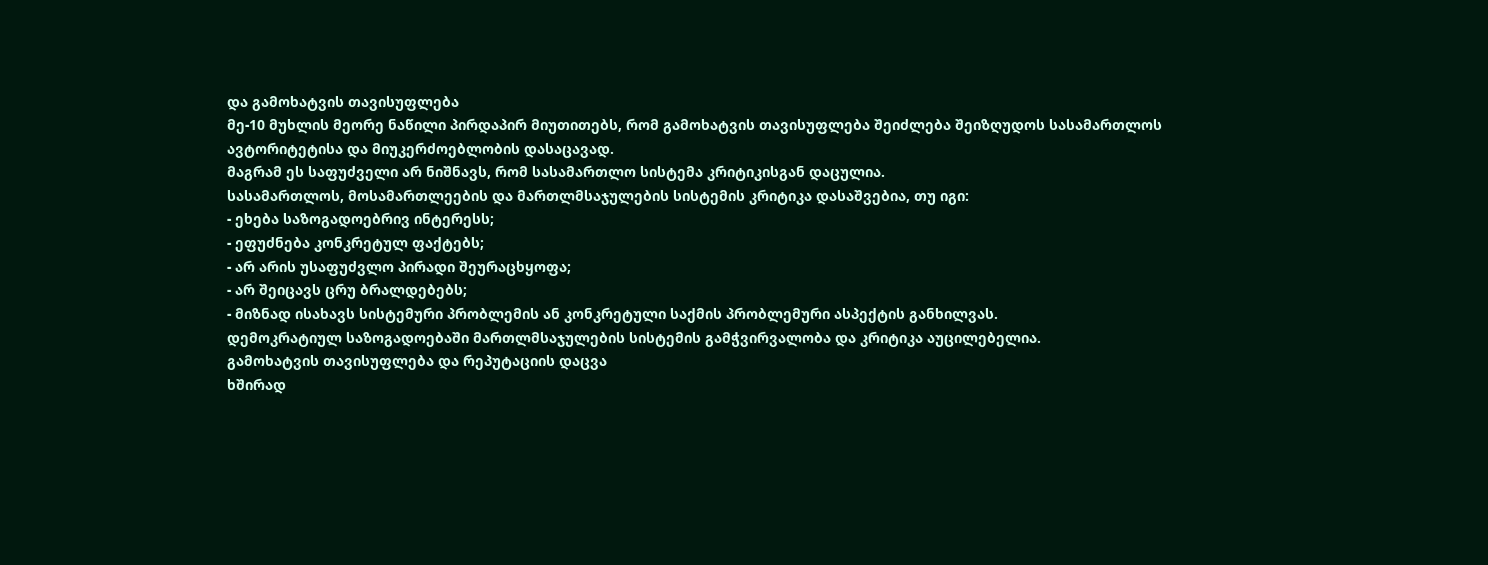და გამოხატვის თავისუფლება
მე-10 მუხლის მეორე ნაწილი პირდაპირ მიუთითებს, რომ გამოხატვის თავისუფლება შეიძლება შეიზღუდოს სასამართლოს ავტორიტეტისა და მიუკერძოებლობის დასაცავად.
მაგრამ ეს საფუძველი არ ნიშნავს, რომ სასამართლო სისტემა კრიტიკისგან დაცულია.
სასამართლოს, მოსამართლეების და მართლმსაჯულების სისტემის კრიტიკა დასაშვებია, თუ იგი:
- ეხება საზოგადოებრივ ინტერესს;
- ეფუძნება კონკრეტულ ფაქტებს;
- არ არის უსაფუძვლო პირადი შეურაცხყოფა;
- არ შეიცავს ცრუ ბრალდებებს;
- მიზნად ისახავს სისტემური პრობლემის ან კონკრეტული საქმის პრობლემური ასპექტის განხილვას.
დემოკრატიულ საზოგადოებაში მართლმსაჯულების სისტემის გამჭვირვალობა და კრიტიკა აუცილებელია.
გამოხატვის თავისუფლება და რეპუტაციის დაცვა
ხშირად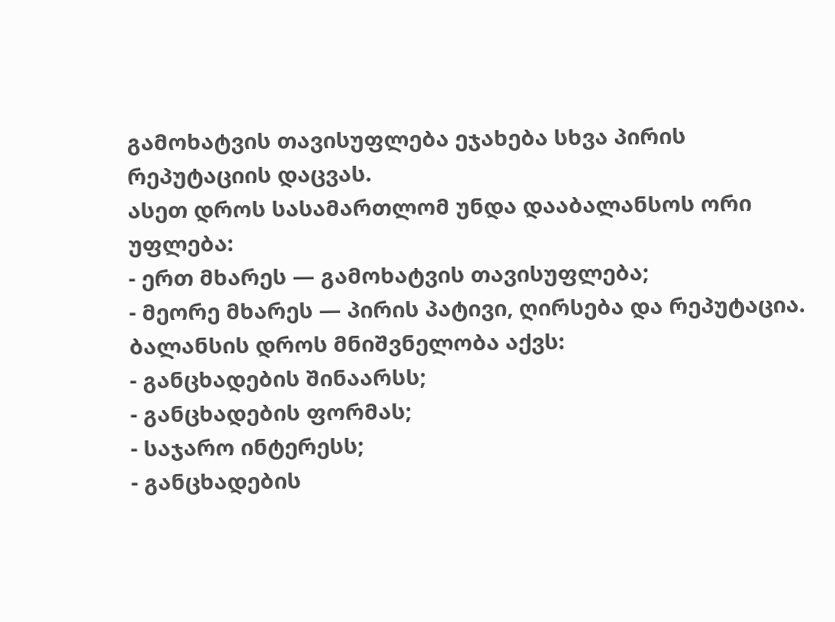გამოხატვის თავისუფლება ეჯახება სხვა პირის რეპუტაციის დაცვას.
ასეთ დროს სასამართლომ უნდა დააბალანსოს ორი უფლება:
- ერთ მხარეს — გამოხატვის თავისუფლება;
- მეორე მხარეს — პირის პატივი, ღირსება და რეპუტაცია.
ბალანსის დროს მნიშვნელობა აქვს:
- განცხადების შინაარსს;
- განცხადების ფორმას;
- საჯარო ინტერესს;
- განცხადების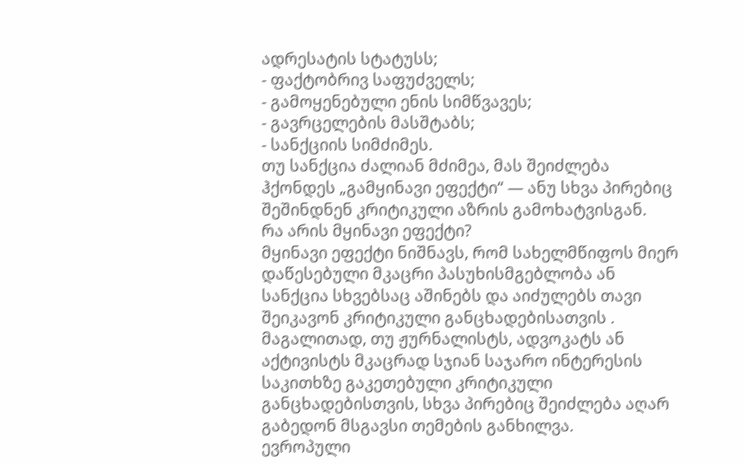ადრესატის სტატუსს;
- ფაქტობრივ საფუძველს;
- გამოყენებული ენის სიმწვავეს;
- გავრცელების მასშტაბს;
- სანქციის სიმძიმეს.
თუ სანქცია ძალიან მძიმეა, მას შეიძლება ჰქონდეს „გამყინავი ეფექტი“ — ანუ სხვა პირებიც შეშინდნენ კრიტიკული აზრის გამოხატვისგან.
რა არის მყინავი ეფექტი?
მყინავი ეფექტი ნიშნავს, რომ სახელმწიფოს მიერ დაწესებული მკაცრი პასუხისმგებლობა ან სანქცია სხვებსაც აშინებს და აიძულებს თავი შეიკავონ კრიტიკული განცხადებისათვის .
მაგალითად, თუ ჟურნალისტს, ადვოკატს ან აქტივისტს მკაცრად სჯიან საჯარო ინტერესის საკითხზე გაკეთებული კრიტიკული განცხადებისთვის, სხვა პირებიც შეიძლება აღარ გაბედონ მსგავსი თემების განხილვა.
ევროპული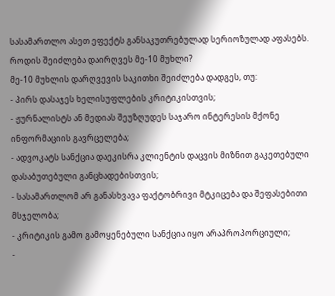სასამართლო ასეთ ეფექტს განსაკუთრებულად სერიოზულად აფასებს.
როდის შეიძლება დაირღვეს მე-10 მუხლი?
მე-10 მუხლის დარღვევის საკითხი შეიძლება დადგეს, თუ:
- პირს დასაჯეს ხელისუფლების კრიტიკისთვის;
- ჟურნალისტს ან მედიას შეუზღუდეს საჯარო ინტერესის მქონე ინფორმაციის გავრცელება;
- ადვოკატს სანქცია დაეკისრა კლიენტის დაცვის მიზნით გაკეთებული დასაბუთებული განცხადებისთვის;
- სასამართლომ არ განასხვავა ფაქტობრივი მტკიცება და შეფასებითი მსჯელობა;
- კრიტიკის გამო გამოყენებული სანქცია იყო არაპროპორციული;
-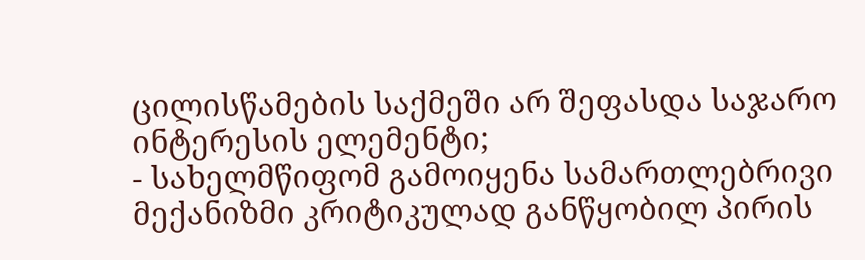ცილისწამების საქმეში არ შეფასდა საჯარო ინტერესის ელემენტი;
- სახელმწიფომ გამოიყენა სამართლებრივი მექანიზმი კრიტიკულად განწყობილ პირის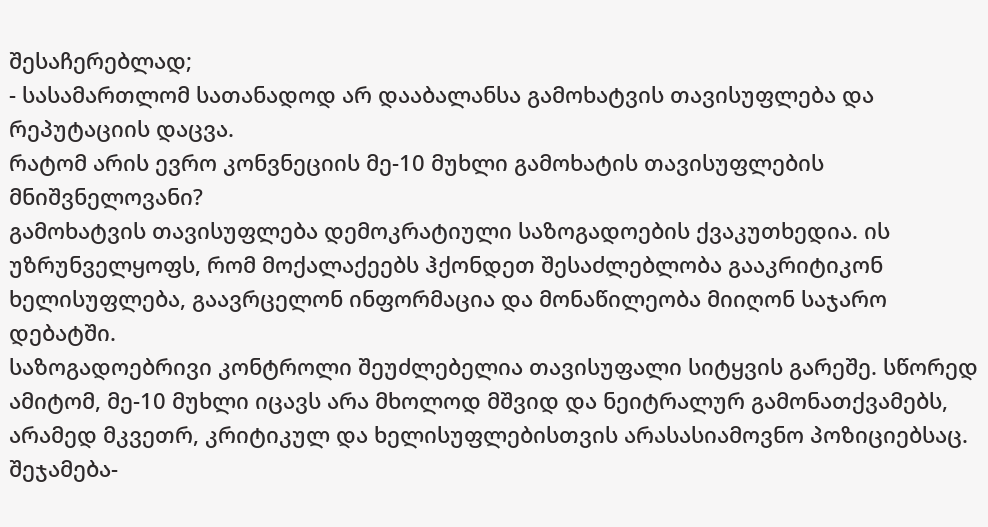შესაჩერებლად;
- სასამართლომ სათანადოდ არ დააბალანსა გამოხატვის თავისუფლება და რეპუტაციის დაცვა.
რატომ არის ევრო კონვნეციის მე-10 მუხლი გამოხატის თავისუფლების მნიშვნელოვანი?
გამოხატვის თავისუფლება დემოკრატიული საზოგადოების ქვაკუთხედია. ის უზრუნველყოფს, რომ მოქალაქეებს ჰქონდეთ შესაძლებლობა გააკრიტიკონ ხელისუფლება, გაავრცელონ ინფორმაცია და მონაწილეობა მიიღონ საჯარო დებატში.
საზოგადოებრივი კონტროლი შეუძლებელია თავისუფალი სიტყვის გარეშე. სწორედ ამიტომ, მე-10 მუხლი იცავს არა მხოლოდ მშვიდ და ნეიტრალურ გამონათქვამებს, არამედ მკვეთრ, კრიტიკულ და ხელისუფლებისთვის არასასიამოვნო პოზიციებსაც.
შეჯამება-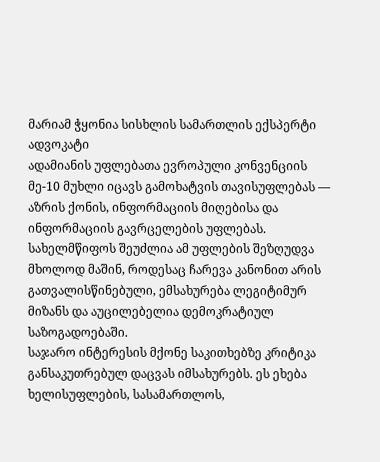მარიამ ჭყონია სისხლის სამართლის ექსპერტი ადვოკატი
ადამიანის უფლებათა ევროპული კონვენციის მე-10 მუხლი იცავს გამოხატვის თავისუფლებას — აზრის ქონის, ინფორმაციის მიღებისა და ინფორმაციის გავრცელების უფლებას.
სახელმწიფოს შეუძლია ამ უფლების შეზღუდვა მხოლოდ მაშინ, როდესაც ჩარევა კანონით არის გათვალისწინებული, ემსახურება ლეგიტიმურ მიზანს და აუცილებელია დემოკრატიულ საზოგადოებაში.
საჯარო ინტერესის მქონე საკითხებზე კრიტიკა განსაკუთრებულ დაცვას იმსახურებს. ეს ეხება ხელისუფლების, სასამართლოს,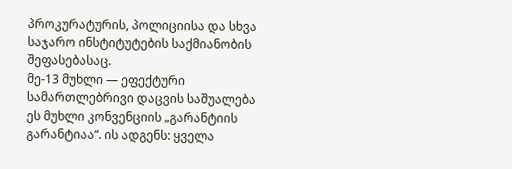პროკურატურის, პოლიციისა და სხვა საჯარო ინსტიტუტების საქმიანობის შეფასებასაც.
მე-13 მუხლი — ეფექტური სამართლებრივი დაცვის საშუალება
ეს მუხლი კონვენციის „გარანტიის გარანტიაა“. ის ადგენს: ყველა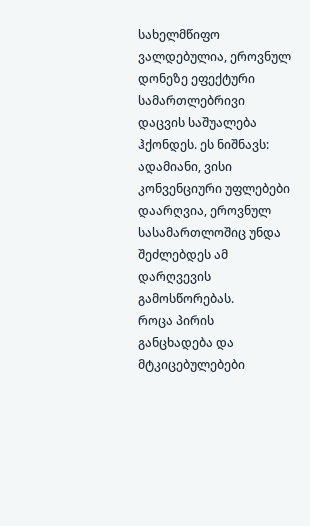სახელმწიფო ვალდებულია, ეროვნულ დონეზე ეფექტური სამართლებრივი დაცვის საშუალება ჰქონდეს. ეს ნიშნავს: ადამიანი, ვისი კონვენციური უფლებები დაარღვია, ეროვნულ სასამართლოშიც უნდა შეძლებდეს ამ დარღვევის გამოსწორებას.
როცა პირის განცხადება და მტკიცებულებები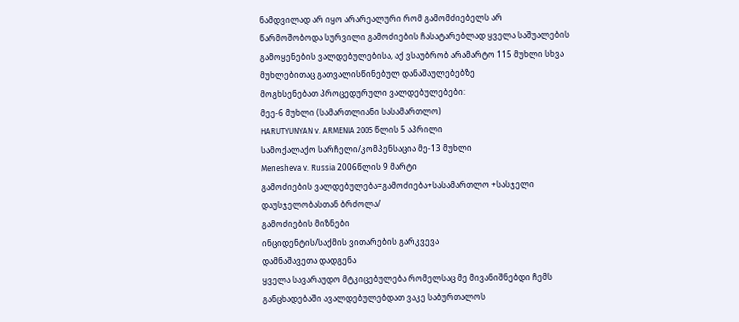ნამდვილად არ იყო არარეალური რომ გამომძიებელს არ
წარმოშობოდა სურვილი გამოძიების ჩასატარებლად ყველა საშუალების
გამოყენების ვალდებულებისა, აქ ვსაუბრობ არამარტო 115 მუხლი სხვა
მუხლებითაც გათვალისწინებულ დანაშაულებებზე
მოგხსენებათ პროცედურული ვალდებულებები:
მეე-6 მუხლი (სამართლიანი სასამართლო)
HARUTYUNYAN v. ARMENIA 2005 წლის 5 აპრილი
სამოქალაქო სარჩელი/კომპენსაცია მე-13 მუხლი
Menesheva v. Russia 2006წლის 9 მარტი
გამოძიების ვალდებულება=გამოძიება+სასამართლო +სასჯელი
დაუსჯელობასთან ბრძოლა/
გამოძიების მიზნები
ინციდენტის/საქმის ვითარების გარკვევა
დამნაშავეთა დადგენა
ყველა სავარაუდო მტკიცებულება რომელსაც მე მივანიშნებდი ჩემს
განცხადებაში ავალდებულებდათ ვაკე საბურთალოს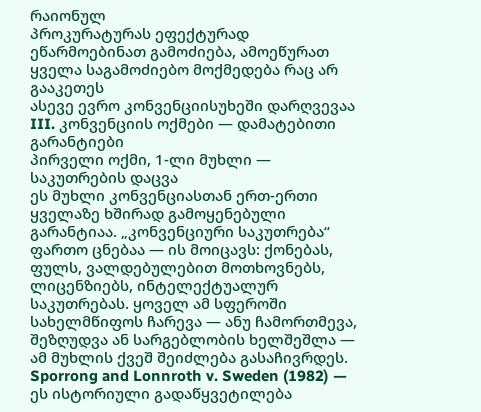რაიონულ
პროკურატურას ეფექტურად ეწარმოებინათ გამოძიება, ამოეწურათ
ყველა საგამოძიებო მოქმედება რაც არ გააკეთეს
ასევე ევრო კონვენციისუხეში დარღვევაა
III. კონვენციის ოქმები — დამატებითი გარანტიები
პირველი ოქმი, 1-ლი მუხლი — საკუთრების დაცვა
ეს მუხლი კონვენციასთან ერთ-ერთი ყველაზე ხშირად გამოყენებული გარანტიაა. „კონვენციური საკუთრება“ ფართო ცნებაა — ის მოიცავს: ქონებას, ფულს, ვალდებულებით მოთხოვნებს, ლიცენზიებს, ინტელექტუალურ საკუთრებას. ყოველ ამ სფეროში სახელმწიფოს ჩარევა — ანუ ჩამორთმევა, შეზღუდვა ან სარგებლობის ხელშეშლა — ამ მუხლის ქვეშ შეიძლება გასაჩივრდეს.
Sporrong and Lonnroth v. Sweden (1982) — ეს ისტორიული გადაწყვეტილება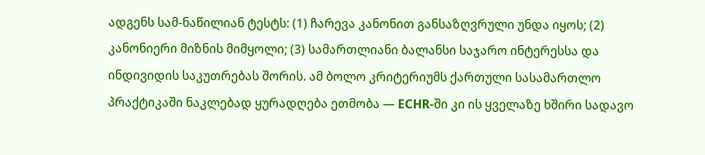ადგენს სამ-ნაწილიან ტესტს: (1) ჩარევა კანონით განსაზღვრული უნდა იყოს; (2) კანონიერი მიზნის მიმყოლი; (3) სამართლიანი ბალანსი საჯარო ინტერესსა და ინდივიდის საკუთრებას შორის. ამ ბოლო კრიტერიუმს ქართული სასამართლო პრაქტიკაში ნაკლებად ყურადღება ეთმობა — ECHR-ში კი ის ყველაზე ხშირი სადავო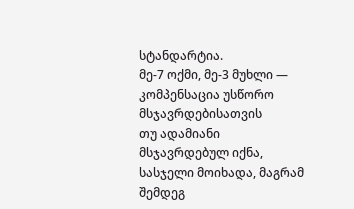სტანდარტია.
მე-7 ოქმი, მე-3 მუხლი — კომპენსაცია უსწორო მსჯავრდებისათვის
თუ ადამიანი მსჯავრდებულ იქნა, სასჯელი მოიხადა, მაგრამ შემდეგ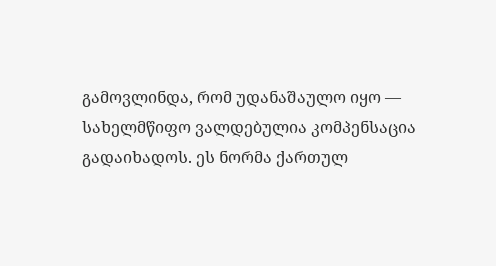გამოვლინდა, რომ უდანაშაულო იყო — სახელმწიფო ვალდებულია კომპენსაცია გადაიხადოს. ეს ნორმა ქართულ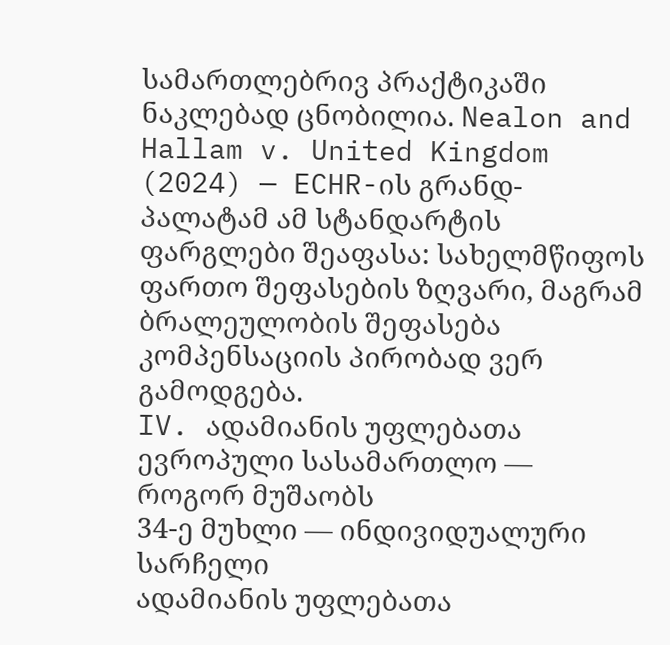სამართლებრივ პრაქტიკაში ნაკლებად ცნობილია. Nealon and Hallam v. United Kingdom (2024) — ECHR-ის გრანდ-პალატამ ამ სტანდარტის ფარგლები შეაფასა: სახელმწიფოს ფართო შეფასების ზღვარი, მაგრამ ბრალეულობის შეფასება კომპენსაციის პირობად ვერ გამოდგება.
IV. ადამიანის უფლებათა ევროპული სასამართლო — როგორ მუშაობს
34-ე მუხლი — ინდივიდუალური სარჩელი
ადამიანის უფლებათა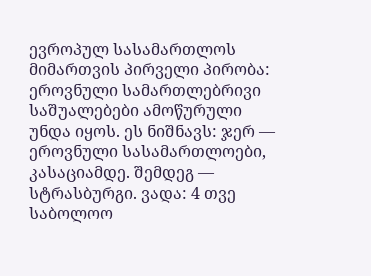ევროპულ სასამართლოს მიმართვის პირველი პირობა: ეროვნული სამართლებრივი საშუალებები ამოწურული უნდა იყოს. ეს ნიშნავს: ჯერ — ეროვნული სასამართლოები, კასაციამდე. შემდეგ — სტრასბურგი. ვადა: 4 თვე საბოლოო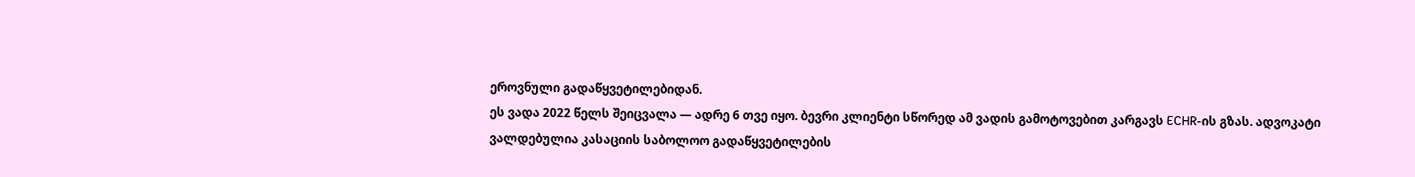ეროვნული გადაწყვეტილებიდან.
ეს ვადა 2022 წელს შეიცვალა — ადრე 6 თვე იყო. ბევრი კლიენტი სწორედ ამ ვადის გამოტოვებით კარგავს ECHR-ის გზას. ადვოკატი ვალდებულია კასაციის საბოლოო გადაწყვეტილების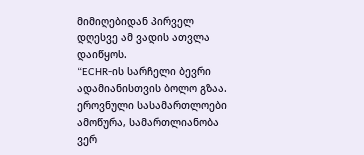მიმიღებიდან პირველ დღესვე ამ ვადის ათვლა დაიწყოს.
“ECHR-ის სარჩელი ბევრი ადამიანისთვის ბოლო გზაა. ეროვნული სასამართლოები ამოწურა, სამართლიანობა ვერ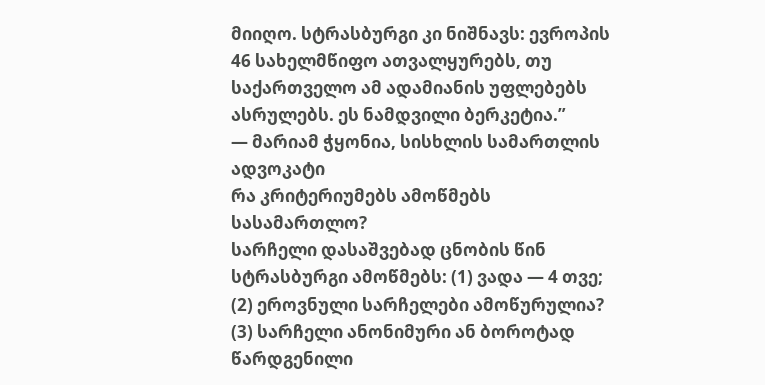მიიღო. სტრასბურგი კი ნიშნავს: ევროპის 46 სახელმწიფო ათვალყურებს, თუ საქართველო ამ ადამიანის უფლებებს ასრულებს. ეს ნამდვილი ბერკეტია.”
— მარიამ ჭყონია, სისხლის სამართლის ადვოკატი
რა კრიტერიუმებს ამოწმებს სასამართლო?
სარჩელი დასაშვებად ცნობის წინ სტრასბურგი ამოწმებს: (1) ვადა — 4 თვე; (2) ეროვნული სარჩელები ამოწურულია? (3) სარჩელი ანონიმური ან ბოროტად წარდგენილი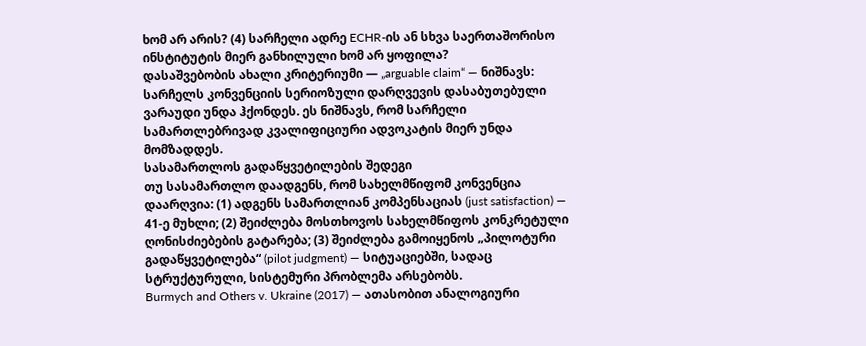ხომ არ არის? (4) სარჩელი ადრე ECHR-ის ან სხვა საერთაშორისო ინსტიტუტის მიერ განხილული ხომ არ ყოფილა?
დასაშვებობის ახალი კრიტერიუმი — „arguable claim“ — ნიშნავს: სარჩელს კონვენციის სერიოზული დარღვევის დასაბუთებული ვარაუდი უნდა ჰქონდეს. ეს ნიშნავს, რომ სარჩელი სამართლებრივად კვალიფიციური ადვოკატის მიერ უნდა მომზადდეს.
სასამართლოს გადაწყვეტილების შედეგი
თუ სასამართლო დაადგენს, რომ სახელმწიფომ კონვენცია დაარღვია: (1) ადგენს სამართლიან კომპენსაციას (just satisfaction) — 41-ე მუხლი; (2) შეიძლება მოსთხოვოს სახელმწიფოს კონკრეტული ღონისძიებების გატარება; (3) შეიძლება გამოიყენოს „პილოტური გადაწყვეტილება“ (pilot judgment) — სიტუაციებში, სადაც სტრუქტურული, სისტემური პრობლემა არსებობს.
Burmych and Others v. Ukraine (2017) — ათასობით ანალოგიური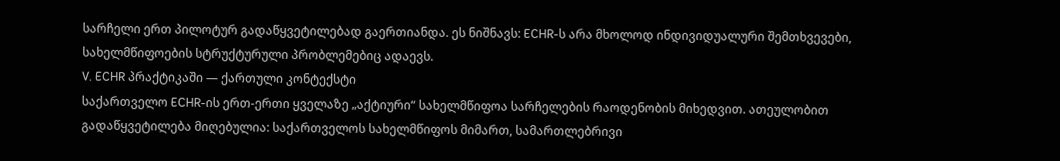სარჩელი ერთ პილოტურ გადაწყვეტილებად გაერთიანდა. ეს ნიშნავს: ECHR-ს არა მხოლოდ ინდივიდუალური შემთხვევები, სახელმწიფოების სტრუქტურული პრობლემებიც ადაევს.
V. ECHR პრაქტიკაში — ქართული კონტექსტი
საქართველო ECHR-ის ერთ-ერთი ყველაზე „აქტიური“ სახელმწიფოა სარჩელების რაოდენობის მიხედვით. ათეულობით გადაწყვეტილება მიღებულია: საქართველოს სახელმწიფოს მიმართ, სამართლებრივი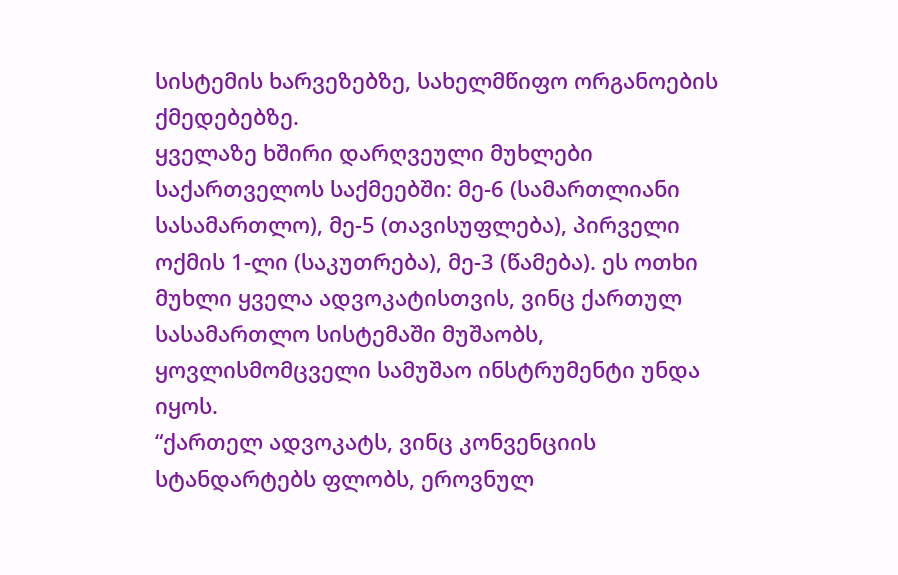სისტემის ხარვეზებზე, სახელმწიფო ორგანოების ქმედებებზე.
ყველაზე ხშირი დარღვეული მუხლები საქართველოს საქმეებში: მე-6 (სამართლიანი სასამართლო), მე-5 (თავისუფლება), პირველი ოქმის 1-ლი (საკუთრება), მე-3 (წამება). ეს ოთხი მუხლი ყველა ადვოკატისთვის, ვინც ქართულ სასამართლო სისტემაში მუშაობს, ყოვლისმომცველი სამუშაო ინსტრუმენტი უნდა იყოს.
“ქართელ ადვოკატს, ვინც კონვენციის სტანდარტებს ფლობს, ეროვნულ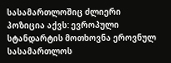სასამართლოშიც ძლიერი პოზიცია აქვს: ევროპული სტანდარტის მოთხოვნა ეროვნულ სასამართლოს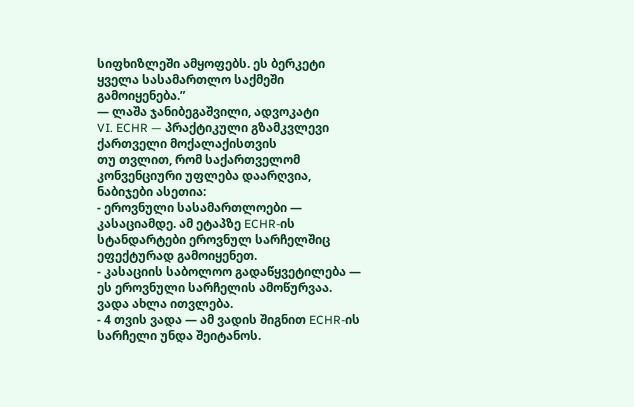სიფხიზლეში ამყოფებს. ეს ბერკეტი ყველა სასამართლო საქმეში გამოიყენება.”
— ლაშა ჯანიბეგაშვილი, ადვოკატი
VI. ECHR — პრაქტიკული გზამკვლევი ქართველი მოქალაქისთვის
თუ თვლით, რომ საქართველომ კონვენციური უფლება დაარღვია, ნაბიჯები ასეთია:
- ეროვნული სასამართლოები — კასაციამდე. ამ ეტაპზე ECHR-ის სტანდარტები ეროვნულ სარჩელშიც ეფექტურად გამოიყენეთ.
- კასაციის საბოლოო გადაწყვეტილება — ეს ეროვნული სარჩელის ამოწურვაა. ვადა ახლა ითვლება.
- 4 თვის ვადა — ამ ვადის შიგნით ECHR-ის სარჩელი უნდა შეიტანოს.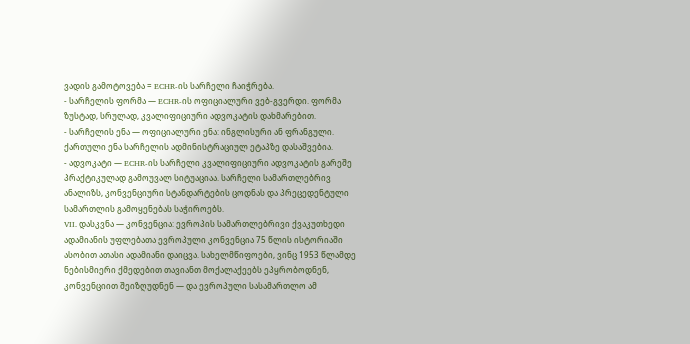ვადის გამოტოვება = ECHR-ის სარჩელი ჩაიჭრება.
- სარჩელის ფორმა — ECHR-ის ოფიციალური ვებ-გვერდი. ფორმა ზუსტად, სრულად, კვალიფიციური ადვოკატის დახმარებით.
- სარჩელის ენა — ოფიციალური ენა: ინგლისური ან ფრანგული. ქართული ენა სარჩელის ადმინისტრაციულ ეტაპზე დასაშვებია.
- ადვოკატი — ECHR-ის სარჩელი კვალიფიციური ადვოკატის გარეშე პრაქტიკულად გამოუვალ სიტუაციაა. სარჩელი სამართლებრივ ანალიზს, კონვენციური სტანდარტების ცოდნას და პრეცედენტული სამართლის გამოყენებას საჭიროებს.
VII. დასკვნა — კონვენცია: ევროპის სამართლებრივი ქვაკუთხედი
ადამიანის უფლებათა ევროპული კონვენცია 75 წლის ისტორიაში ასობით ათასი ადამიანი დაიცვა. სახელმწიფოები, ვინც 1953 წლამდე ნებისმიერი ქმედებით თავიანთ მოქალაქეებს ეპყრობოდნენ, კონვენციით შეიზღუდნენ — და ევროპული სასამართლო ამ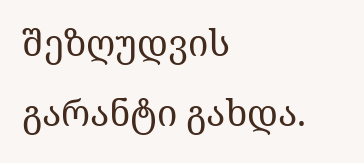შეზღუდვის გარანტი გახდა.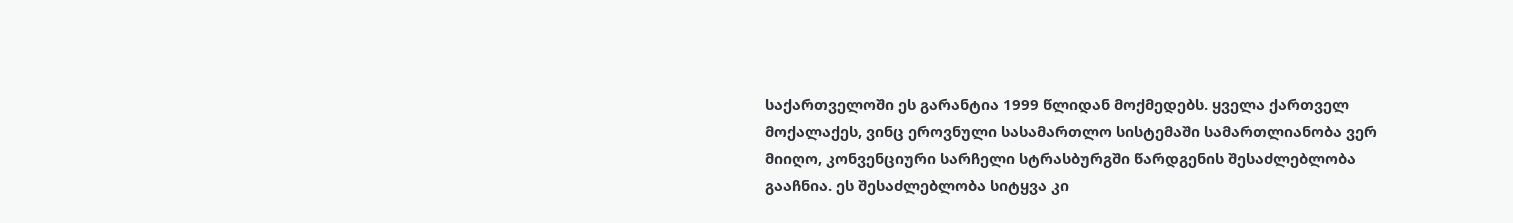საქართველოში ეს გარანტია 1999 წლიდან მოქმედებს. ყველა ქართველ მოქალაქეს, ვინც ეროვნული სასამართლო სისტემაში სამართლიანობა ვერ მიიღო, კონვენციური სარჩელი სტრასბურგში წარდგენის შესაძლებლობა გააჩნია. ეს შესაძლებლობა სიტყვა კი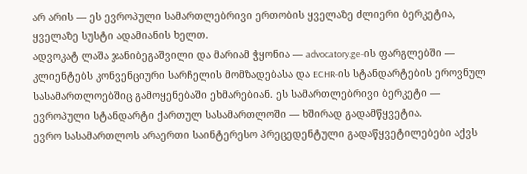არ არის — ეს ევროპული სამართლებრივი ერთობის ყველაზე ძლიერი ბერკეტია, ყველაზე სუსტი ადამიანის ხელთ.
ადვოკატ ლაშა ჯანიბეგაშვილი და მარიამ ჭყონია — advocatory.ge-ის ფარგლებში — კლიენტებს კონვენციური სარჩელის მომზადებასა და ECHR-ის სტანდარტების ეროვნულ სასამართლოებშიც გამოყენებაში ეხმარებიან. ეს სამართლებრივი ბერკეტი — ევროპული სტანდარტი ქართულ სასამართლოში — ხშირად გადამწყვეტია.
ევრო სასამართლოს არაერთი საინტერესო პრეცედენტული გადაწყვეტილებები აქვს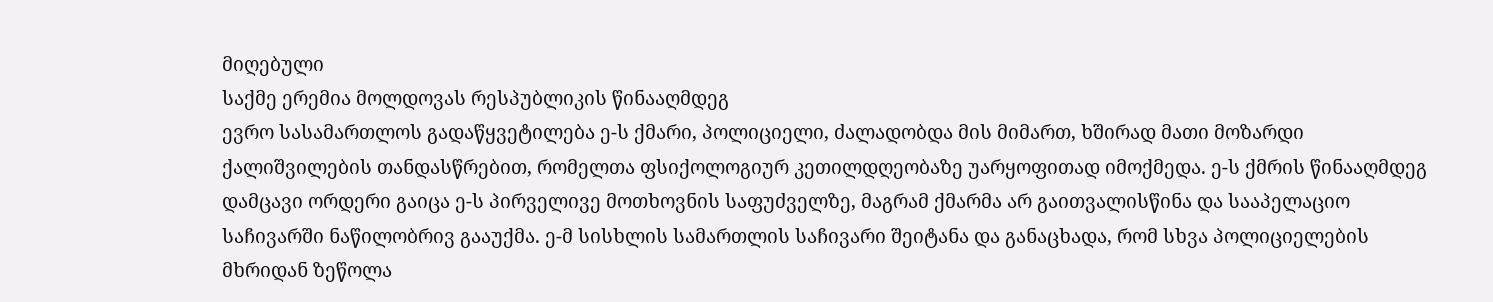მიღებული
საქმე ერემია მოლდოვას რესპუბლიკის წინააღმდეგ
ევრო სასამართლოს გადაწყვეტილება ე-ს ქმარი, პოლიციელი, ძალადობდა მის მიმართ, ხშირად მათი მოზარდი ქალიშვილების თანდასწრებით, რომელთა ფსიქოლოგიურ კეთილდღეობაზე უარყოფითად იმოქმედა. ე-ს ქმრის წინააღმდეგ დამცავი ორდერი გაიცა ე-ს პირველივე მოთხოვნის საფუძველზე, მაგრამ ქმარმა არ გაითვალისწინა და სააპელაციო საჩივარში ნაწილობრივ გააუქმა. ე-მ სისხლის სამართლის საჩივარი შეიტანა და განაცხადა, რომ სხვა პოლიციელების მხრიდან ზეწოლა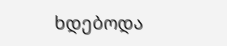ხდებოდა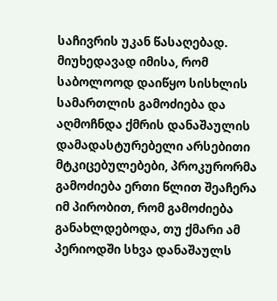საჩივრის უკან წასაღებად. მიუხედავად იმისა, რომ საბოლოოდ დაიწყო სისხლის სამართლის გამოძიება და აღმოჩნდა ქმრის დანაშაულის დამადასტურებელი არსებითი მტკიცებულებები, პროკურორმა გამოძიება ერთი წლით შეაჩერა იმ პირობით, რომ გამოძიება განახლდებოდა, თუ ქმარი ამ პერიოდში სხვა დანაშაულს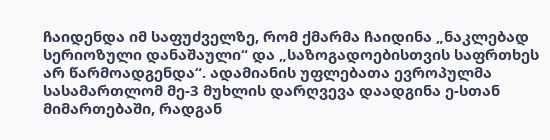ჩაიდენდა იმ საფუძველზე, რომ ქმარმა ჩაიდინა „ნაკლებად სერიოზული დანაშაული“ და „საზოგადოებისთვის საფრთხეს არ წარმოადგენდა“. ადამიანის უფლებათა ევროპულმა სასამართლომ მე-3 მუხლის დარღვევა დაადგინა ე-სთან მიმართებაში, რადგან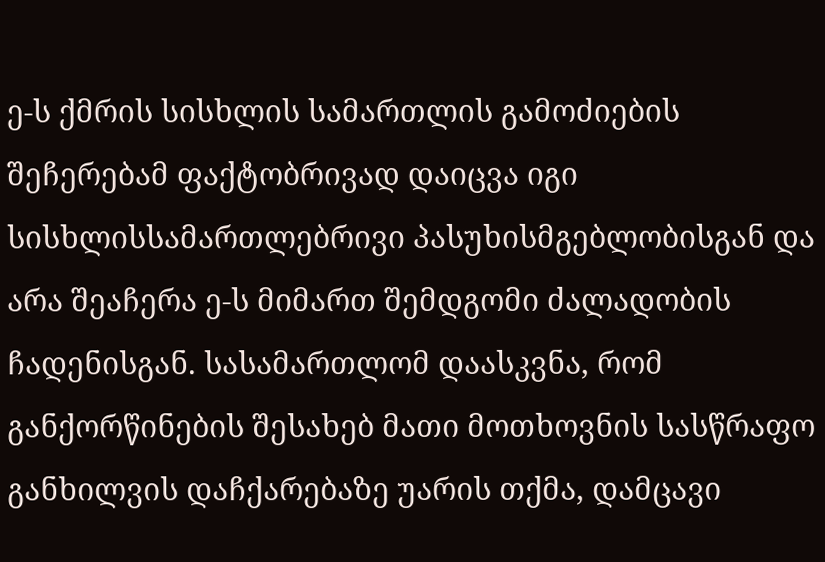ე-ს ქმრის სისხლის სამართლის გამოძიების შეჩერებამ ფაქტობრივად დაიცვა იგი სისხლისსამართლებრივი პასუხისმგებლობისგან და არა შეაჩერა ე-ს მიმართ შემდგომი ძალადობის ჩადენისგან. სასამართლომ დაასკვნა, რომ განქორწინების შესახებ მათი მოთხოვნის სასწრაფო განხილვის დაჩქარებაზე უარის თქმა, დამცავი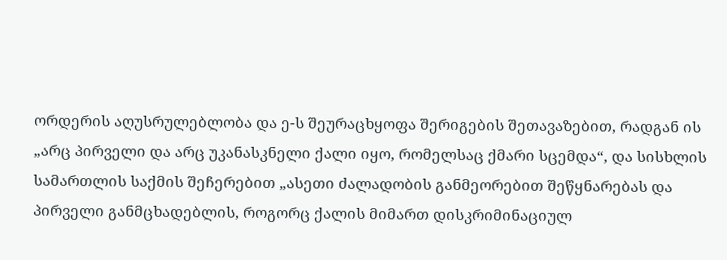ორდერის აღუსრულებლობა და ე-ს შეურაცხყოფა შერიგების შეთავაზებით, რადგან ის „არც პირველი და არც უკანასკნელი ქალი იყო, რომელსაც ქმარი სცემდა“, და სისხლის სამართლის საქმის შეჩერებით „ასეთი ძალადობის განმეორებით შეწყნარებას და პირველი განმცხადებლის, როგორც ქალის მიმართ დისკრიმინაციულ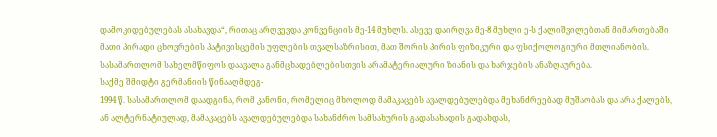დამოკიდებულებას ასახავდა“, რითაც არღვევდა კონვენციის მე-14 მუხლს. ასევე დაირღვა მე-8 მუხლი ე-ს ქალიშვილებთან მიმართებაში მათი პირადი ცხოვრების პატივისცემის უფლების თვალსაზრისით, მათ შორის პირის ფიზიკური და ფსიქოლოგიური მთლიანობის. სასამართლომ სახელმწიფოს დაავალა განმცხადებლებისთვის არამატერიალური ზიანის და ხარჯების ანაზღაურება.
საქმე შმიდტი გერმანიის წინააღმდეგ-
1994 წ. სასამართლომ დაადგინა, რომ კანონი, რომელიც მხოლოდ მამაკაცებს ავალდებულებდა მეხანძრეებად მუშაობას და არა ქალებს, ან ალტერნატიულად, მამაკაცებს ავალდებულებდა სახანძრო სამსახურის გადასახადის გადახდას,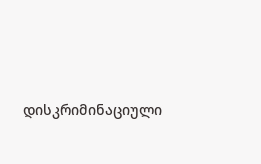დისკრიმინაციული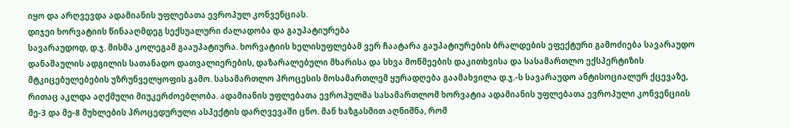იყო და არღვევდა ადამიანის უფლებათა ევროპულ კონვენციას.
დიჯეი ხორვატიის წინააღმდეგ სექსუალური ძალადობა და გაუპატიურება
სავარაუდოდ, დ.ჯ. მისმა კოლეგამ გააუპატიურა. ხორვატიის ხელისუფლებამ ვერ ჩაატარა გაუპატიურების ბრალდების ეფექტური გამოძიება სავარაუდო დანაშაულის ადგილის სათანადო დათვალიერების, დაზარალებული მხარისა და სხვა მოწმეების დაკითხვისა და სასამართლო ექსპერტიზის მტკიცებულებების უზრუნველყოფის გამო. სასამართლო პროცესის მოსამართლემ ყურადღება გაამახვილა დ.ჯ.-ს სავარაუდო ანტისოციალურ ქცევაზე, რითაც აკლდა აღქმული მიუკერძოებლობა. ადამიანის უფლებათა ევროპულმა სასამართლომ ხორვატია ადამიანის უფლებათა ევროპული კონვენციის მე-3 და მე-8 მუხლების პროცედურული ასპექტის დარღვევაში ცნო. მან ხაზგასმით აღნიშნა, რომ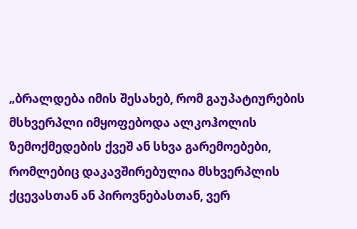„ბრალდება იმის შესახებ, რომ გაუპატიურების მსხვერპლი იმყოფებოდა ალკოჰოლის ზემოქმედების ქვეშ ან სხვა გარემოებები, რომლებიც დაკავშირებულია მსხვერპლის ქცევასთან ან პიროვნებასთან, ვერ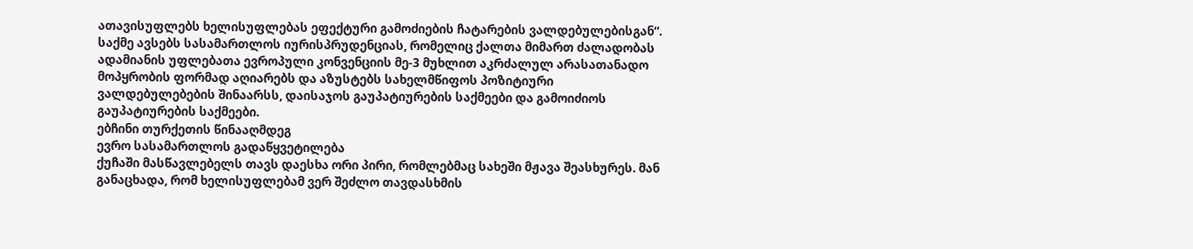ათავისუფლებს ხელისუფლებას ეფექტური გამოძიების ჩატარების ვალდებულებისგან“. საქმე ავსებს სასამართლოს იურისპრუდენციას, რომელიც ქალთა მიმართ ძალადობას ადამიანის უფლებათა ევროპული კონვენციის მე-3 მუხლით აკრძალულ არასათანადო მოპყრობის ფორმად აღიარებს და აზუსტებს სახელმწიფოს პოზიტიური ვალდებულებების შინაარსს, დაისაჯოს გაუპატიურების საქმეები და გამოიძიოს გაუპატიურების საქმეები.
ებჩინი თურქეთის წინააღმდეგ
ევრო სასამართლოს გადაწყვეტილება
ქუჩაში მასწავლებელს თავს დაესხა ორი პირი, რომლებმაც სახეში მჟავა შეასხურეს. მან განაცხადა, რომ ხელისუფლებამ ვერ შეძლო თავდასხმის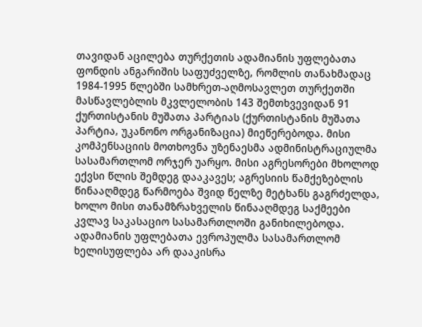თავიდან აცილება თურქეთის ადამიანის უფლებათა ფონდის ანგარიშის საფუძველზე, რომლის თანახმადაც 1984-1995 წლებში სამხრეთ-აღმოსავლეთ თურქეთში მასწავლებლის მკვლელობის 143 შემთხვევიდან 91 ქურთისტანის მუშათა პარტიას (ქურთისტანის მუშათა პარტია, უკანონო ორგანიზაცია) მიეწერებოდა. მისი კომპენსაციის მოთხოვნა უზენაესმა ადმინისტრაციულმა სასამართლომ ორჯერ უარყო. მისი აგრესორები მხოლოდ ექვსი წლის შემდეგ დააკავეს; აგრესიის წამქეზებლის წინააღმდეგ წარმოება შვიდ წელზე მეტხანს გაგრძელდა, ხოლო მისი თანამზრახველის წინააღმდეგ საქმეები კვლავ საკასაციო სასამართლოში განიხილებოდა. ადამიანის უფლებათა ევროპულმა სასამართლომ ხელისუფლება არ დააკისრა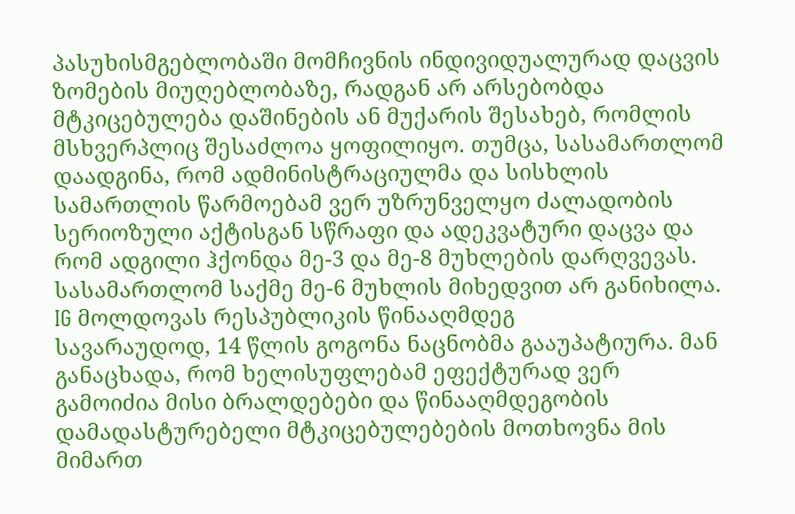პასუხისმგებლობაში მომჩივნის ინდივიდუალურად დაცვის ზომების მიუღებლობაზე, რადგან არ არსებობდა მტკიცებულება დაშინების ან მუქარის შესახებ, რომლის მსხვერპლიც შესაძლოა ყოფილიყო. თუმცა, სასამართლომ დაადგინა, რომ ადმინისტრაციულმა და სისხლის სამართლის წარმოებამ ვერ უზრუნველყო ძალადობის სერიოზული აქტისგან სწრაფი და ადეკვატური დაცვა და რომ ადგილი ჰქონდა მე-3 და მე-8 მუხლების დარღვევას. სასამართლომ საქმე მე-6 მუხლის მიხედვით არ განიხილა.
IG მოლდოვას რესპუბლიკის წინააღმდეგ
სავარაუდოდ, 14 წლის გოგონა ნაცნობმა გააუპატიურა. მან განაცხადა, რომ ხელისუფლებამ ეფექტურად ვერ გამოიძია მისი ბრალდებები და წინააღმდეგობის დამადასტურებელი მტკიცებულებების მოთხოვნა მის მიმართ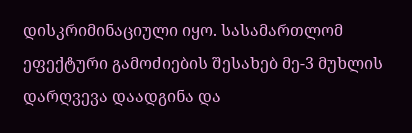დისკრიმინაციული იყო. სასამართლომ ეფექტური გამოძიების შესახებ მე-3 მუხლის დარღვევა დაადგინა და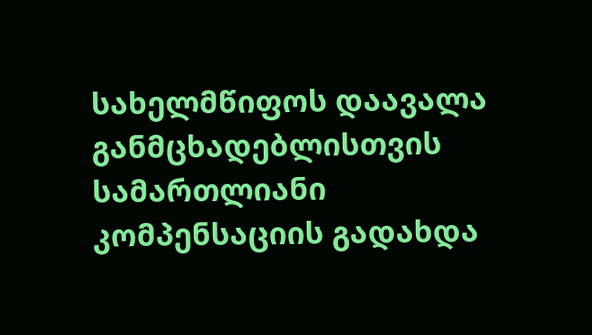სახელმწიფოს დაავალა განმცხადებლისთვის სამართლიანი კომპენსაციის გადახდა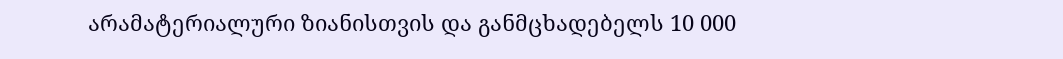არამატერიალური ზიანისთვის და განმცხადებელს 10 000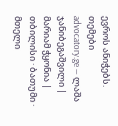ევროს ანიჭებს.
თემები
advocatory.ge — ლაშა ჯანიბეგაშვილი | მარიამ ჭყონია | თბილისი · ბათუმი · მთელი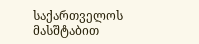საქართველოს მასშტაბით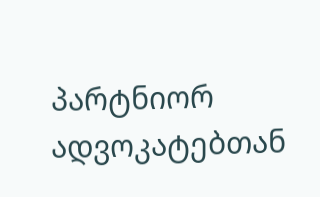პარტნიორ ადვოკატებთან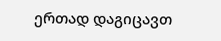ერთად დაგიცავთ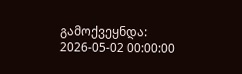გამოქვეყნდა: 2026-05-02 00:00:00